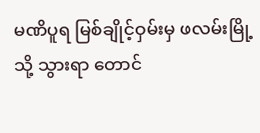မဏိပူရ မြစ်ချိုင့်ဝှမ်းမှ ဖလမ်းမြို့သို့ သွားရာ တောင်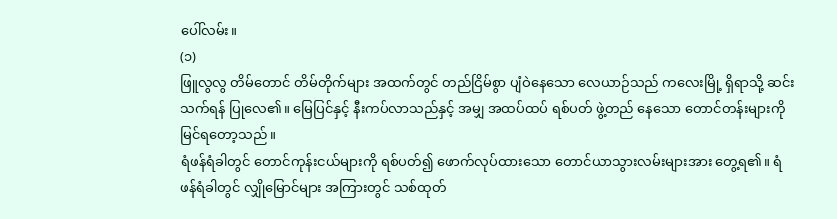ပေါ်လမ်း။
(၁)
ဖြူလွလွ တိမ်တောင် တိမ်တိုက်များ အထက်တွင် တည်ငြိမ်စွာ ပျံဝဲနေသော လေယာဉ်သည် ကလေးမြို့ ရှိရာသို့ ဆင်းသက်ရန် ပြုလေ၏။ မြေပြင်နှင့် နီးကပ်လာသည်နှင့် အမျှ အထပ်ထပ် ရစ်ပတ် ဖွဲ့တည် နေသော တောင်တန်းများကို မြင်ရတော့သည်။
ရံဖန်ရံခါတွင် တောင်ကုန်းငယ်များကို ရစ်ပတ်၍ ဖောက်လုပ်ထားသော တောင်ယာသွားလမ်းများအား တွေ့ရ၏။ ရံဖန်ရံခါတွင် လျှိုမြောင်များ အကြားတွင် သစ်ထုတ်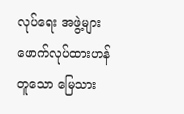လုပ်ရေး အဖွဲ့များ ဖောက်လုပ်ထားဟန် တူသော မြေသား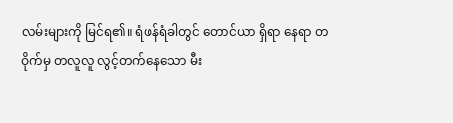လမ်းများကို မြင်ရ၏။ ရံဖန်ရံခါတွင် တောင်ယာ ရှိရာ နေရာ တဝိုက်မှ တလူလူ လွင့်တက်နေသော မီး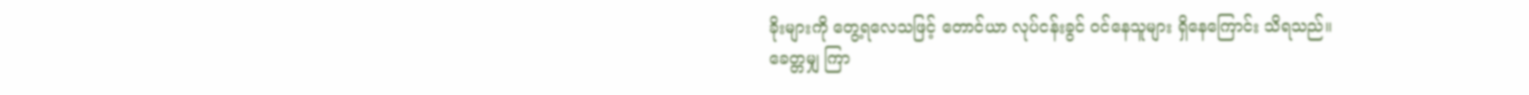ခိုးများကို တွေ့ရလေသဖြင့် တောင်ယာ လုပ်ငန်းခွင် ဝင်နေသူများ ရှိနေကြောင်း သိရသည်။
ခေတ္တမျှ ကြာ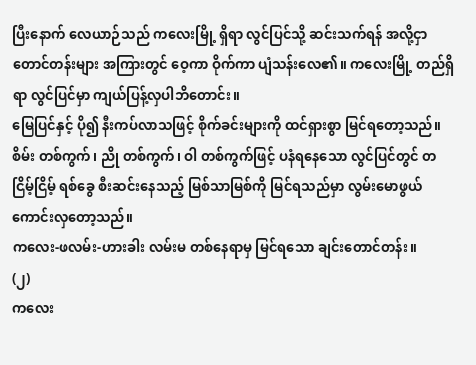ပြီးနောက် လေယာဉ်သည် ကလေးမြို့ ရှိရာ လွင်ပြင်သို့ ဆင်းသက်ရန် အလို့ငှာ တောင်တန်းများ အကြားတွင် ဝေ့ကာ ဝိုက်ကာ ပျံသန်းလေ၏။ ကလေးမြို့ တည်ရှိရာ လွင်ပြင်မှာ ကျယ်ပြန့်လှပါဘိတောင်း။
မြေပြင်နှင့် ပို၍ နီးကပ်လာသဖြင့် စိုက်ခင်းများကို ထင်ရှားစွာ မြင်ရတော့သည်။ စိမ်း တစ်ကွက်၊ ညို တစ်ကွက်၊ ဝါ တစ်ကွက်ဖြင့် ပနံရနေသော လွင်ပြင်တွင် တငြိမ့်ငြိမ့် ရစ်ခွေ စီးဆင်းနေသည့် မြစ်သာမြစ်ကို မြင်ရသည်မှာ လွမ်းမောဖွယ် ကောင်းလှတော့သည်။
ကလေး-ဖလမ်း-ဟားခါး လမ်းမ တစ်နေရာမှ မြင်ရသော ချင်းတောင်တန်း။
(၂)
ကလေး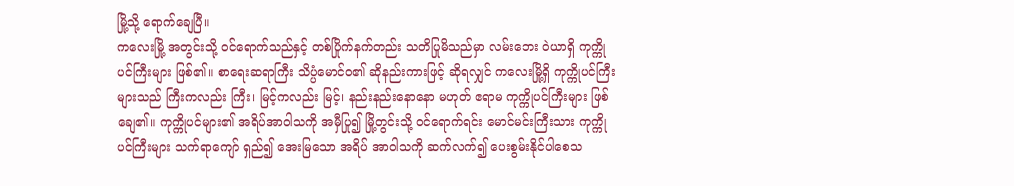မြို့သို့ ရောက်ချေပြီ။
ကလေးမြို့ အတွင်းသို့ ဝင်ရောက်သည်နှင့် တစ်ပြိုက်နက်တည်း သတိပြုမိသည်မှာ လမ်းဘေး ဝဲယာရှိ ကုက္ကိုပင်ကြီးများ ဖြစ်၏။ စာရေးဆရာကြီး သိပ္ပံမောင်ဝ၏ ဆိုနည်းကားဖြင့် ဆိုရလျှင် ကလေးမြို့ရှိ ကုက္ကိုပင်ကြီးများသည် ကြီးကလည်း ကြီး၊ မြင့်ကလည်း မြင့်၊ နည်းနည်းနောနော မဟုတ် ဧရာမ ကုက္ကိုပင်ကြီးများ ဖြစ်ချေ၏။ ကုက္ကိုပင်များ၏ အရိပ်အာဝါသကို အမှီပြု၍ မြို့တွင်းသို့ ဝင်ရောက်ရင်း မောင်မင်းကြီးသား ကုက္ကိုပင်ကြီးများ သက်ရာကျော် ရှည်၍ အေးမြသော အရိပ် အာဝါသကို ဆက်လက်၍ ပေးစွမ်းနိုင်ပါစေသ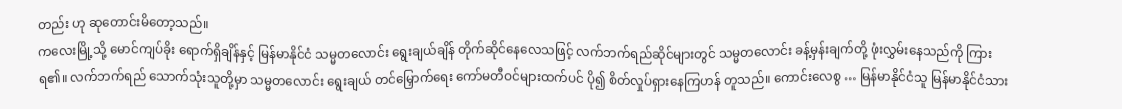တည်း ဟု ဆုတောင်းမိတော့သည်။
ကလေးမြို့သို့ မောင်ကျပ်ခိုး ရောက်ရှိချိန်နှင့် မြန်မာနိုင်ငံ သမ္မတလောင်း ရွေးချယ်ချိန် တိုက်ဆိုင်နေလေသဖြင့် လက်ဘက်ရည်ဆိုင်များတွင် သမ္မတလောင်း ခန့်မှန်းချက်တို့ ဖုံးလွှမ်းနေသည်ကို ကြားရ၏။ လက်ဘက်ရည် သောက်သုံးသူတို့မှာ သမ္မတလောင်း ရွေးချယ် တင်မြှောက်ရေး ကော်မတီဝင်များထက်ပင် ပို၍ စိတ်လှုပ်ရှားနေကြဟန် တူသည်။ ကောင်းလေစွ … မြန်မာနိုင်ငံသူ မြန်မာနိုင်ငံသား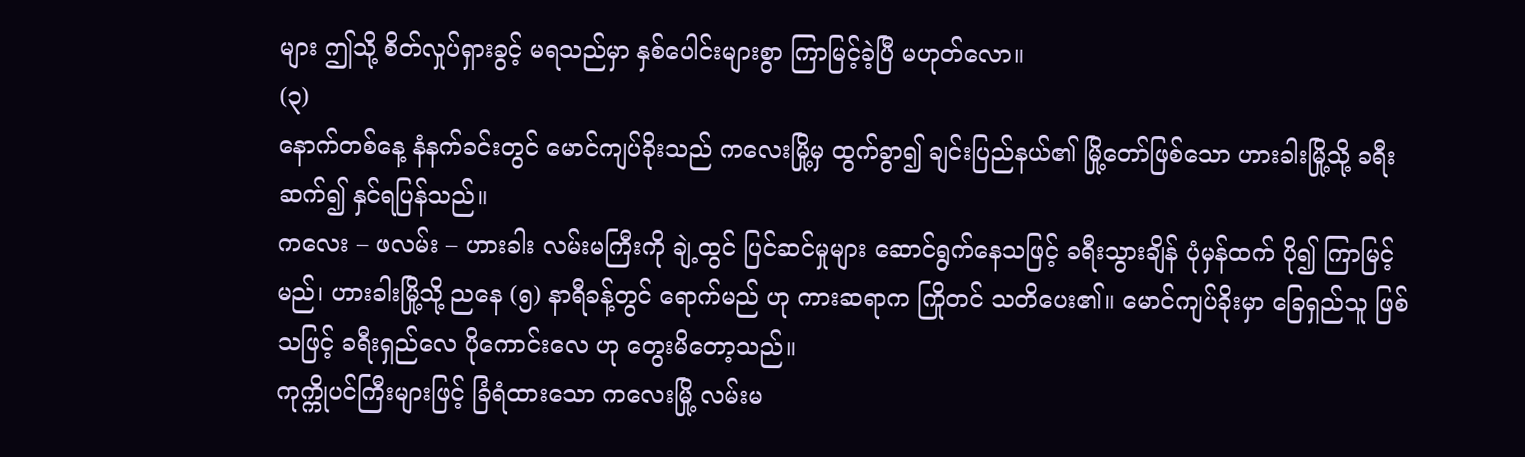များ ဤသို့ စိတ်လှုပ်ရှားခွင့် မရသည်မှာ နှစ်ပေါင်းများစွာ ကြာမြင့်ခဲ့ပြီ မဟုတ်လော။
(၃)
နောက်တစ်နေ့ နံနက်ခင်းတွင် မောင်ကျပ်ခိုးသည် ကလေးမြို့မှ ထွက်ခွာ၍ ချင်းပြည်နယ်၏ မြို့တော်ဖြစ်သော ဟားခါးမြို့သို့ ခရီး ဆက်၍ နှင်ရပြန်သည်။
ကလေး – ဖလမ်း – ဟားခါး လမ်းမကြီးကို ချဲ့ထွင် ပြင်ဆင်မှုများ ဆောင်ရွက်နေသဖြင့် ခရီးသွားချိန် ပုံမှန်ထက် ပို၍ ကြာမြင့်မည်၊ ဟားခါးမြို့သို့ ညနေ (၅) နာရီခန့်တွင် ရောက်မည် ဟု ကားဆရာက ကြိုတင် သတိပေး၏။ မောင်ကျပ်ခိုးမှာ ခြေရှည်သူ ဖြစ်သဖြင့် ခရီးရှည်လေ ပိုကောင်းလေ ဟု တွေးမိတော့သည်။
ကုက္ကိုပင်ကြီးများဖြင့် ခြံရံထားသော ကလေးမြို့ လမ်းမ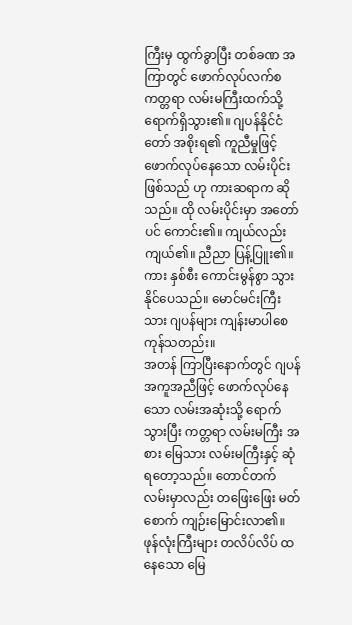ကြီးမှ ထွက်ခွာပြီး တစ်ခဏ အကြာတွင် ဖောက်လုပ်လက်စ ကတ္တရာ လမ်းမကြီးထက်သို့ ရောက်ရှိသွား၏။ ဂျပန်နိုင်ငံတော် အစိုးရ၏ ကူညီမှုဖြင့် ဖောက်လုပ်နေသော လမ်းပိုင်းဖြစ်သည် ဟု ကားဆရာက ဆိုသည်။ ထို လမ်းပိုင်းမှာ အတော်ပင် ကောင်း၏။ ကျယ်လည်း ကျယ်၏။ ညီညာ ပြန့်ပြူး၏။ ကား နှစ်စီး ကောင်းမွန်စွာ သွားနိုင်ပေသည်။ မောင်မင်းကြီးသား ဂျပန်များ ကျန်းမာပါစေကုန်သတည်း။
အတန် ကြာပြီးနောက်တွင် ဂျပန် အကူအညီဖြင့် ဖောက်လုပ်နေသော လမ်းအဆုံးသို့ ရောက်သွားပြီး ကတ္တရာ လမ်းမကြီး အစား မြေသား လမ်းမကြီးနှင့် ဆုံရတော့သည်။ တောင်တက်လမ်းမှာလည်း တဖြေးဖြေး မတ်စောက် ကျဉ်းမြောင်းလာ၏။ ဖုန်လုံးကြီးများ တလိပ်လိပ် ထနေသော မြေ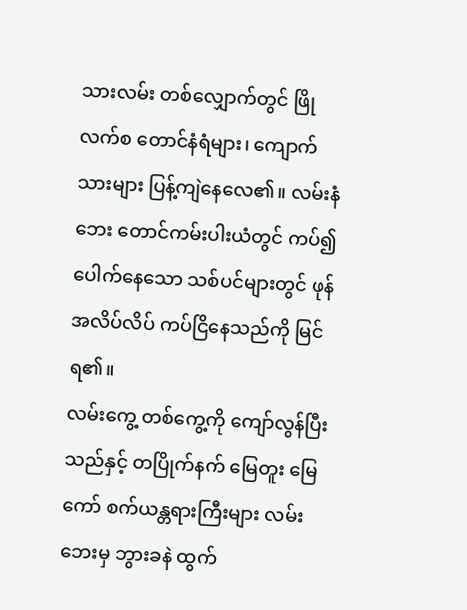သားလမ်း တစ်လျှောက်တွင် ဖြိုလက်စ တောင်နံရံများ၊ ကျောက်သားများ ပြန့်ကျဲနေလေ၏။ လမ်းနံဘေး တောင်ကမ်းပါးယံတွင် ကပ်၍ ပေါက်နေသော သစ်ပင်များတွင် ဖုန် အလိပ်လိပ် ကပ်ငြိနေသည်ကို မြင်ရ၏။
လမ်းကွေ့ တစ်ကွေ့ကို ကျော်လွန်ပြီးသည်နှင့် တပြိုက်နက် မြေတူး မြေကော် စက်ယန္တရားကြီးများ လမ်းဘေးမှ ဘွားခနဲ ထွက်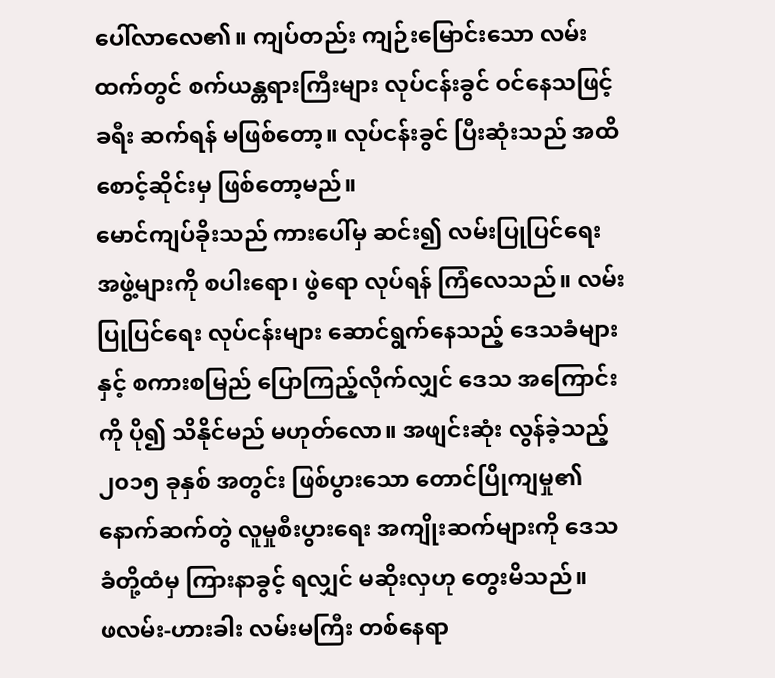ပေါ်လာလေ၏။ ကျပ်တည်း ကျဉ်းမြောင်းသော လမ်းထက်တွင် စက်ယန္တရားကြီးများ လုပ်ငန်းခွင် ဝင်နေသဖြင့် ခရီး ဆက်ရန် မဖြစ်တော့။ လုပ်ငန်းခွင် ပြီးဆုံးသည် အထိ စောင့်ဆိုင်းမှ ဖြစ်တော့မည်။
မောင်ကျပ်ခိုးသည် ကားပေါ်မှ ဆင်း၍ လမ်းပြုပြင်ရေး အဖွဲ့များကို စပါးရော၊ ဖွဲရော လုပ်ရန် ကြံလေသည်။ လမ်းပြုပြင်ရေး လုပ်ငန်းများ ဆောင်ရွက်နေသည့် ဒေသခံများနှင့် စကားစမြည် ပြောကြည့်လိုက်လျှင် ဒေသ အကြောင်းကို ပို၍ သိနိုင်မည် မဟုတ်လော။ အဖျင်းဆုံး လွန်ခဲ့သည့် ၂၀၁၅ ခုနှစ် အတွင်း ဖြစ်ပွားသော တောင်ပြိုကျမှု၏ နောက်ဆက်တွဲ လူမှုစီးပွားရေး အကျိုးဆက်များကို ဒေသခံတို့ထံမှ ကြားနာခွင့် ရလျှင် မဆိုးလှဟု တွေးမိသည်။
ဖလမ်း-ဟားခါး လမ်းမကြီး တစ်နေရာ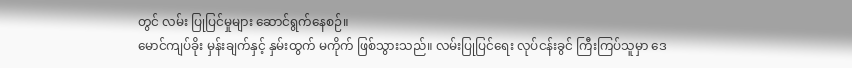တွင် လမ်း ပြုပြင်မှုများ ဆောင်ရွက်နေစဉ်။
မောင်ကျပ်ခိုး မှန်းချက်နှင့် နှမ်းထွက် မကိုက် ဖြစ်သွားသည်။ လမ်းပြုပြင်ရေး လုပ်ငန်းခွင် ကြီးကြပ်သူမှာ ဒေ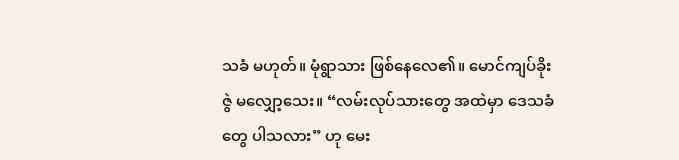သခံ မဟုတ်။ မုံရွာသား ဖြစ်နေလေ၏။ မောင်ကျပ်ခိုး ဇွဲ မလျှော့သေး။ “လမ်းလုပ်သားတွေ အထဲမှာ ဒေသခံတွေ ပါသလား” ဟု မေး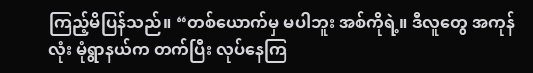ကြည့်မိပြန်သည်။ “တစ်ယောက်မှ မပါဘူး အစ်ကိုရဲ့။ ဒီလူတွေ အကုန်လုံး မုံရွာနယ်က တက်ပြီး လုပ်နေကြ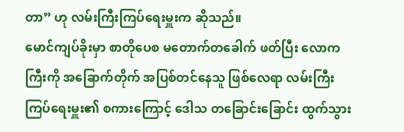တာ” ဟု လမ်းကြီးကြပ်ရေးမှူးက ဆိုသည်။
မောင်ကျပ်ခိုးမှာ စာတိုပေစ မတောက်တခေါက် ဖတ်ပြီး လောကကြီးကို အခြောက်တိုက် အပြစ်တင်နေသူ ဖြစ်လေရာ လမ်းကြီးကြပ်ရေးမှူး၏ စကားကြောင့် ဒေါသ တခြောင်းခြောင်း ထွက်သွား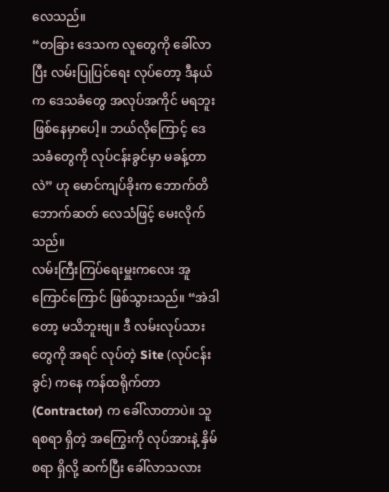လေသည်။
“တခြား ဒေသက လူတွေကို ခေါ်လာပြီး လမ်းပြုပြင်ရေး လုပ်တော့ ဒီနယ်က ဒေသခံတွေ အလုပ်အကိုင် မရဘူး ဖြစ်နေမှာပေါ့။ ဘယ်လိုကြောင့် ဒေသခံတွေကို လုပ်ငန်းခွင်မှာ မခန့်တာလဲ” ဟု မောင်ကျပ်ခိုးက ဘောက်တိဘောက်ဆတ် လေသံဖြင့် မေးလိုက်သည်။
လမ်းကြီးကြပ်ရေးမှူးကလေး အူကြောင်ကြောင် ဖြစ်သွားသည်။ “အဲဒါတော့ မသိဘူးဗျ။ ဒီ လမ်းလုပ်သားတွေကို အရင် လုပ်တဲ့ Site (လုပ်ငန်းခွင်) ကနေ ကန်ထရိုက်တာ (Contractor) က ခေါ်လာတာပဲ။ သူ ရစရာ ရှိတဲ့ အကြွေးကို လုပ်အားနဲ့ နှိမ်စရာ ရှိလို့ ဆက်ပြီး ခေါ်လာသလား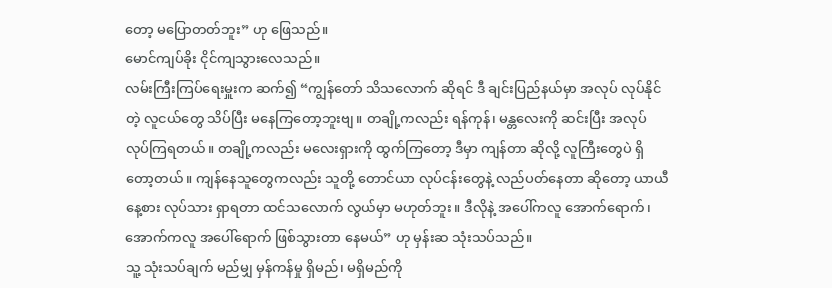တော့ မပြောတတ်ဘူး” ဟု ဖြေသည်။
မောင်ကျပ်ခိုး ငိုင်ကျသွားလေသည်။
လမ်းကြီးကြပ်ရေးမှူးက ဆက်၍ “ကျွန်တော် သိသလောက် ဆိုရင် ဒီ ချင်းပြည်နယ်မှာ အလုပ် လုပ်နိုင်တဲ့ လူငယ်တွေ သိပ်ပြီး မနေကြတော့ဘူးဗျ။ တချို့ကလည်း ရန်ကုန်၊ မန္တလေးကို ဆင်းပြီး အလုပ် လုပ်ကြရတယ်။ တချို့ကလည်း မလေးရှားကို ထွက်ကြတော့ ဒီမှာ ကျန်တာ ဆိုလို့ လူကြီးတွေပဲ ရှိတော့တယ်။ ကျန်နေသူတွေကလည်း သူတို့ တောင်ယာ လုပ်ငန်းတွေနဲ့ လည်ပတ်နေတာ ဆိုတော့ ယာယီ နေ့စား လုပ်သား ရှာရတာ ထင်သလောက် လွယ်မှာ မဟုတ်ဘူး။ ဒီလိုနဲ့ အပေါ်ကလူ အောက်ရောက်၊ အောက်ကလူ အပေါ်ရောက် ဖြစ်သွားတာ နေမယ်” ဟု မှန်းဆ သုံးသပ်သည်။
သူ့ သုံးသပ်ချက် မည်မျှ မှန်ကန်မှု ရှိမည်၊ မရှိမည်ကို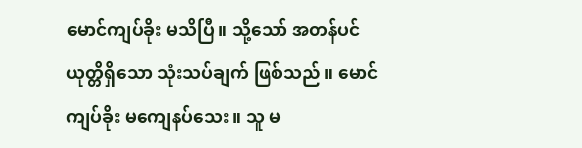မောင်ကျပ်ခိုး မသိပြီ။ သို့သော် အတန်ပင် ယုတ္တိရှိသော သုံးသပ်ချက် ဖြစ်သည်။ မောင်ကျပ်ခိုး မကျေနပ်သေး။ သူ မ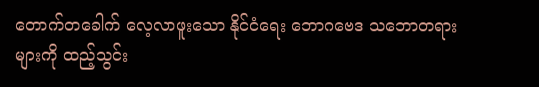တောက်တခေါက် လေ့လာဖူးသော နိုင်ငံရေး ဘောဂဗေဒ သဘောတရားများကို ထည့်သွင်း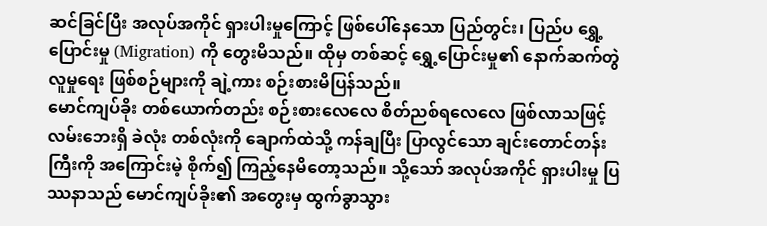ဆင်ခြင်ပြီး အလုပ်အကိုင် ရှားပါးမှုကြောင့် ဖြစ်ပေါ်နေသော ပြည်တွင်း၊ ပြည်ပ ရွှေ့ပြောင်းမှု (Migration) ကို တွေးမိသည်။ ထိုမှ တစ်ဆင့် ရွှေ့ပြောင်းမှု၏ နောက်ဆက်တွဲ လူမှုရေး ဖြစ်စဉ်များကို ချဲ့ကား စဉ်းစားမိပြန်သည်။
မောင်ကျပ်ခိုး တစ်ယောက်တည်း စဉ်းစားလေလေ စိတ်ညစ်ရလေလေ ဖြစ်လာသဖြင့် လမ်းဘေးရှိ ခဲလုံး တစ်လုံးကို ချောက်ထဲသို့ ကန်ချပြီး ပြာလွင်သော ချင်းတောင်တန်းကြီးကို အကြောင်းမဲ့ စိုက်၍ ကြည့်နေမိတော့သည်။ သို့သော် အလုပ်အကိုင် ရှားပါးမှု ပြဿနာသည် မောင်ကျပ်ခိုး၏ အတွေးမှ ထွက်ခွာသွား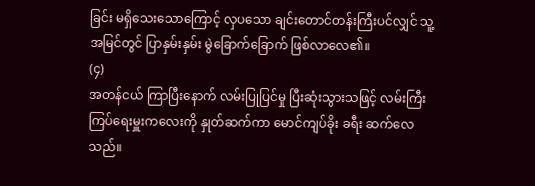ခြင်း မရှိသေးသောကြောင့် လှပသော ချင်းတောင်တန်းကြီးပင်လျှင် သူ့အမြင်တွင် ပြာနှမ်းနှမ်း မွဲခြောက်ခြောက် ဖြစ်လာလေ၏။
(၄)
အတန်ငယ် ကြာပြီးနောက် လမ်းပြုပြင်မှု ပြီးဆုံးသွားသဖြင့် လမ်းကြီးကြပ်ရေးမှူးကလေးကို နှုတ်ဆက်ကာ မောင်ကျပ်ခိုး ခရီး ဆက်လေသည်။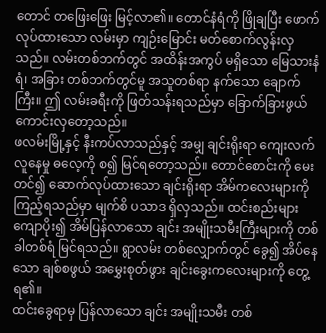တောင် တဖြေးဖြေး မြင့်လာ၏။ တောင်နံရံကို ဖြိုချပြီး ဖောက်လုပ်ထားသော လမ်းမှာ ကျဉ်းမြောင်း မတ်စောက်လွန်းလှသည်။ လမ်းတစ်ဘက်တွင် အထိန်းအကွပ် မရှိသော မြေသားနံရံ၊ အခြား တစ်ဘက်တွင်မူ အသူတစ်ရာ နက်သော ချောက်ကြီး။ ဤ လမ်းခရီးကို ဖြတ်သန်းရသည်မှာ ခြောက်ခြားဖွယ် ကောင်းလှတော့သည်။
ဖလမ်းမြို့နှင့် နီးကပ်လာသည်နှင့် အမျှ ချင်းရိုးရာ ကျေးလက် လူနေမှု ဓလေ့ကို စ၍ မြင်ရတော့သည်။ တောင်စောင်းကို မေးတင်၍ ဆောက်လုပ်ထားသော ချင်းရိုးရာ အိမ်ကလေးများကို ကြည့်ရသည်မှာ မျက်စိ ပသာဒ ရှိလှသည်။ ထင်းစည်းများ ကျောပိုး၍ အိမ်ပြန်လာသော ချင်း အမျိုးသမီးကြီးများကို တစ်ခါတစ်ရံ မြင်ရသည်။ ရွာလမ်း တစ်လျှောက်တွင် ခွေ၍ အိပ်နေသော ချစ်စဖွယ် အမွှေးစုတ်ဖွား ချင်းခွေးကလေးများကို တွေ့ရ၏။
ထင်းခွေရာမှ ပြန်လာသော ချင်း အမျိုးသမီး တစ်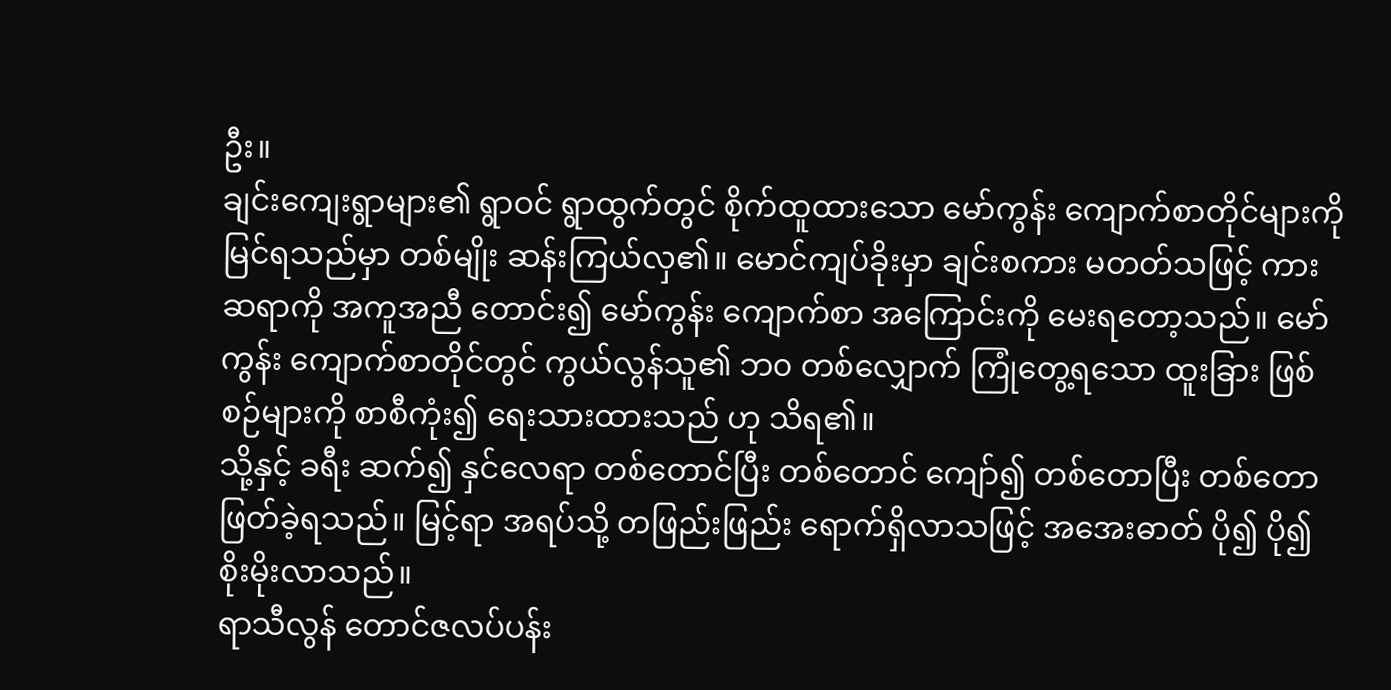ဦး။
ချင်းကျေးရွာများ၏ ရွာဝင် ရွာထွက်တွင် စိုက်ထူထားသော မော်ကွန်း ကျောက်စာတိုင်များကို မြင်ရသည်မှာ တစ်မျိုး ဆန်းကြယ်လှ၏။ မောင်ကျပ်ခိုးမှာ ချင်းစကား မတတ်သဖြင့် ကားဆရာကို အကူအညီ တောင်း၍ မော်ကွန်း ကျောက်စာ အကြောင်းကို မေးရတော့သည်။ မော်ကွန်း ကျောက်စာတိုင်တွင် ကွယ်လွန်သူ၏ ဘ၀ တစ်လျှောက် ကြုံတွေ့ရသော ထူးခြား ဖြစ်စဉ်များကို စာစီကုံး၍ ရေးသားထားသည် ဟု သိရ၏။
သို့နှင့် ခရီး ဆက်၍ နှင်လေရာ တစ်တောင်ပြီး တစ်တောင် ကျော်၍ တစ်တောပြီး တစ်တော ဖြတ်ခဲ့ရသည်။ မြင့်ရာ အရပ်သို့ တဖြည်းဖြည်း ရောက်ရှိလာသဖြင့် အအေးဓာတ် ပို၍ ပို၍ စိုးမိုးလာသည်။
ရာသီလွန် တောင်ဇလပ်ပန်း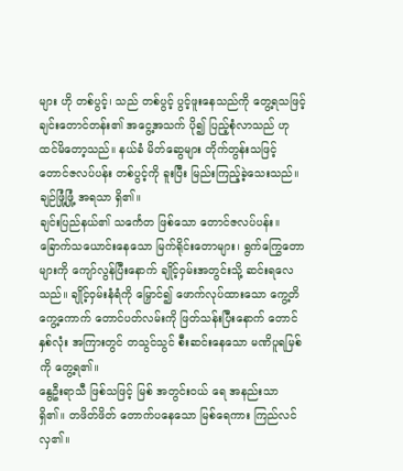များ ဟို တစ်ပွင့်၊ သည် တစ်ပွင့် ပွင့်ဖူးနေသည်ကို တွေ့ရသဖြင့် ချင်းတောင်တန်း၏ အငွေ့အသက် ပို၍ ပြည့်စုံလာသည် ဟု ထင်မိတော့သည်။ နယ်ခံ မိတ်ဆွေများ တိုက်တွန်းသဖြင့် တောင်ဇလပ်ပန်း တစ်ပွင့်ကို ခူးပြီး မြည်းကြည့်ခဲ့သေးသည်။ ချဉ်ဖြုံ့ဖြုံ့ အရသာ ရှိ၏။
ချင်းပြည်နယ်၏ သင်္ကေတ ဖြစ်သော တောင်ဇလပ်ပန်း။
ခြောက်သယောင်းနေသော မြက်ရိုင်းတောများ၊ ရွက်ကြွေတောများကို ကျော်လွန်ပြီးနောက် ချိုင့်ဝှမ်းအတွင်းသို့ ဆင်းရလေသည်။ ချိုင့်ဝှမ်းနံရံကို မြှောင်၍ ဖောက်လုပ်ထားသော ကွေ့တိကွေ့ကောက် တောင်ပတ်လမ်းကို ဖြတ်သန်းပြီးနောက် တောင်နှစ်လုံး အကြားတွင် တသွင်သွင် စီးဆင်းနေသော မဏိပူရမြစ်ကို တွေ့ရ၏။
နွေဦးရာသီ ဖြစ်သဖြင့် မြစ် အတွင်းဝယ် ရေ အနည်းသာ ရှိ၏။ တဖိတ်ဖိတ် တောက်ပနေသော မြစ်ရေကား ကြည်လင်လှ၏။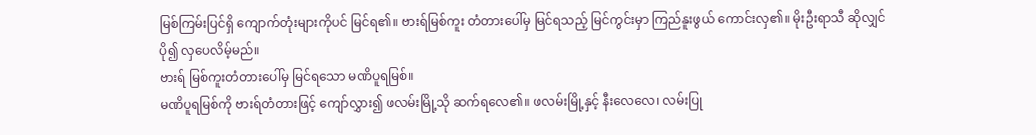မြစ်ကြမ်းပြင်ရှိ ကျောက်တုံးများကိုပင် မြင်ရ၏။ ဗားရ်မြစ်ကူး တံတားပေါ်မှ မြင်ရသည့် မြင်ကွင်းမှာ ကြည်နူးဖွယ် ကောင်းလှ၏။ မိုးဦးရာသီ ဆိုလျှင် ပို၍ လှပေလိမ့်မည်။
ဗားရ် မြစ်ကူးတံတားပေါ်မှ မြင်ရသော မဏိပူရမြစ်။
မဏိပူရမြစ်ကို ဗားရ်တံတားဖြင့် ကျော်လွှား၍ ဖလမ်းမြို့သို ဆက်ရလေ၏။ ဖလမ်းမြို့နှင့် နီးလေလေ၊ လမ်းပြု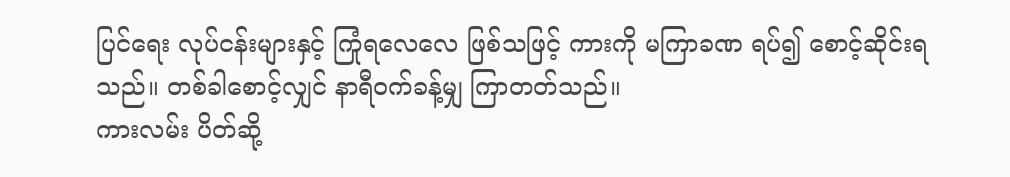ပြင်ရေး လုပ်ငန်းများနှင့် ကြုံရလေလေ ဖြစ်သဖြင့် ကားကို မကြာခဏ ရပ်၍ စောင့်ဆိုင်းရသည်။ တစ်ခါစောင့်လျှင် နာရီဝက်ခန့်မျှ ကြာတတ်သည်။
ကားလမ်း ပိတ်ဆို့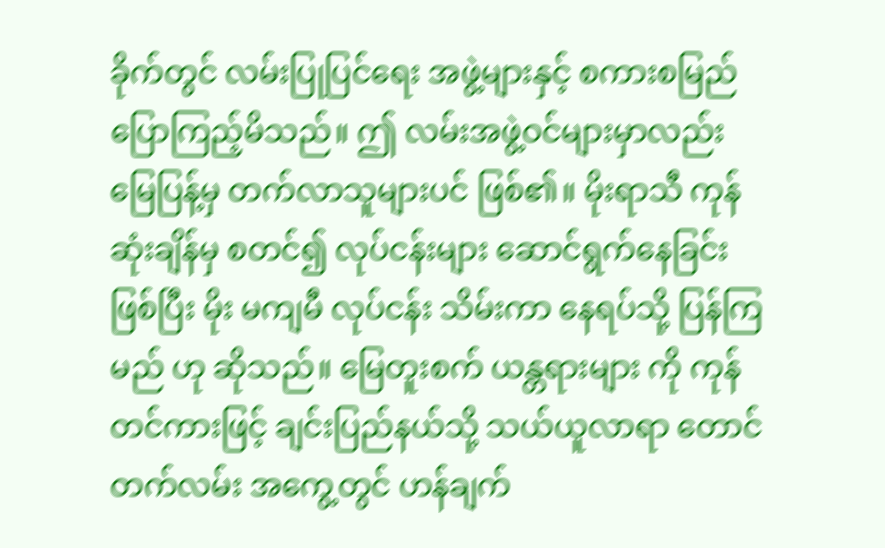ခိုက်တွင် လမ်းပြုပြင်ရေး အဖွဲ့များနှင့် စကားစမြည် ပြောကြည့်မိသည်။ ဤ လမ်းအဖွဲ့ဝင်များမှာလည်း မြေပြန့်မှ တက်လာသူများပင် ဖြစ်၏။ မိုးရာသီ ကုန်ဆုံးချိန်မှ စတင်၍ လုပ်ငန်းများ ဆောင်ရွက်နေခြင်း ဖြစ်ပြီး မိုး မကျမီ လုပ်ငန်း သိမ်းကာ နေရပ်သို့ ပြန်ကြမည် ဟု ဆိုသည်။ မြေတူးစက် ယန္တရားများ ကို ကုန်တင်ကားဖြင့် ချင်းပြည်နယ်သို့ သယ်ယူလာရာ တောင်တက်လမ်း အကွေ့တွင် ဟန်ချက်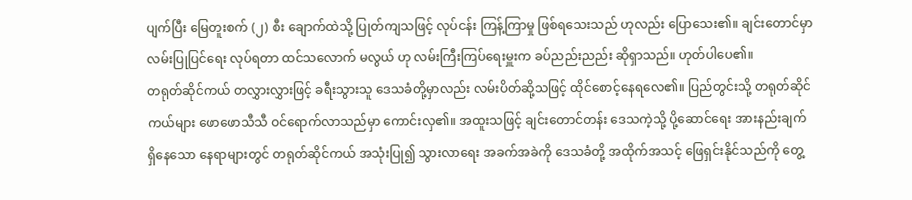ပျက်ပြီး မြေတူးစက် (၂) စီး ချောက်ထဲသို့ ပြုတ်ကျသဖြင့် လုပ်ငန်း ကြန့်ကြာမှု ဖြစ်ရသေးသည် ဟုလည်း ပြောသေး၏။ ချင်းတောင်မှာ လမ်းပြုပြင်ရေး လုပ်ရတာ ထင်သလောက် မလွယ် ဟု လမ်းကြီးကြပ်ရေးမှူးက ခပ်ညည်းညည်း ဆိုရှာသည်။ ဟုတ်ပါပေ၏။
တရုတ်ဆိုင်ကယ် တလွှားလွှားဖြင့် ခရီးသွားသူ ဒေသခံတို့မှာလည်း လမ်းပိတ်ဆို့သဖြင့် ထိုင်စောင့်နေရလေ၏။ ပြည်တွင်းသို့ တရုတ်ဆိုင်ကယ်များ ဖောဖောသီသီ ဝင်ရောက်လာသည်မှာ ကောင်းလှ၏။ အထူးသဖြင့် ချင်းတောင်တန်း ဒေသကဲ့သို့ ပို့ဆောင်ရေး အားနည်းချက် ရှိနေသော နေရာများတွင် တရုတ်ဆိုင်ကယ် အသုံးပြု၍ သွားလာရေး အခက်အခဲကို ဒေသခံတို့ အထိုက်အသင့် ဖြေရှင်းနိုင်သည်ကို တွေ့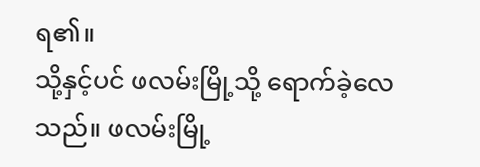ရ၏။
သို့နှင့်ပင် ဖလမ်းမြို့သို့ ရောက်ခဲ့လေသည်။ ဖလမ်းမြို့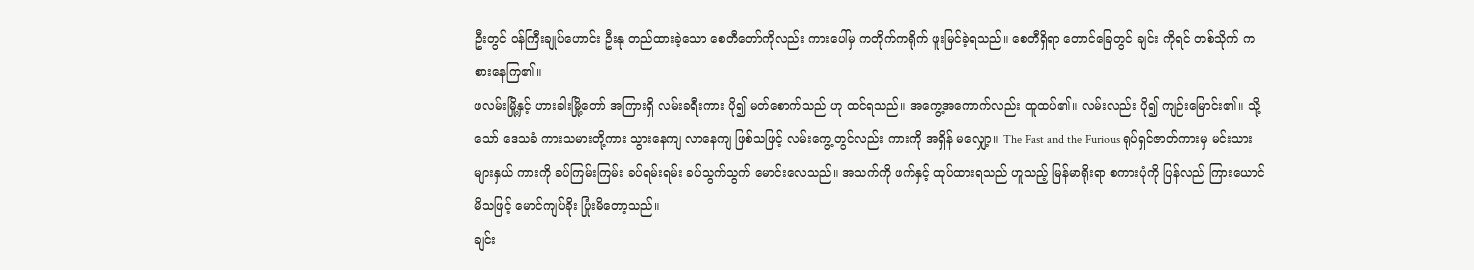ဦးတွင် ဝန်ကြီးချုပ်ဟောင်း ဦးနု တည်ထားခဲ့သော စေတီတော်ကိုလည်း ကားပေါ်မှ ကတိုက်ကရိုက် ဖူးမြင်ခဲ့ရသည်။ စေတီရှိရာ တောင်ခြေတွင် ချင်း ကိုရင် တစ်သိုက် ကစားနေကြ၏။
ဖလမ်းမြို့နှင့် ဟားခါးမြို့တော် အကြားရှိ လမ်းခရီးကား ပို၍ မတ်စောက်သည် ဟု ထင်ရသည်။ အကွေ့အကောက်လည်း ထူထပ်၏။ လမ်းလည်း ပို၍ ကျဉ်းမြောင်း၏။ သို့သော် ဒေသခံ ကားသမားတို့ကား သွားနေကျ လာနေကျ ဖြစ်သဖြင့် လမ်းကွေ့တွင်လည်း ကားကို အရှိန် မလျှော့။ The Fast and the Furious ရုပ်ရှင်ဇာတ်ကားမှ မင်းသားများနှယ် ကားကို ခပ်ကြမ်းကြမ်း ခပ်ရမ်းရမ်း ခပ်သွက်သွက် မောင်းလေသည်။ အသက်ကို ဖက်နှင့် ထုပ်ထားရသည် ဟူသည့် မြန်မာရိုးရာ စကားပုံကို ပြန်လည် ကြားယောင် မိသဖြင့် မောင်ကျပ်ခိုး ပြုံးမိတော့သည်။
ချင်း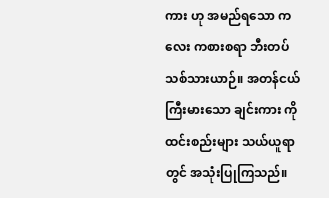ကား ဟု အမည်ရသော ကလေး ကစားစရာ ဘီးတပ် သစ်သားယာဉ်။ အတန်ငယ် ကြီးမားသော ချင်းကား ကို ထင်းစည်းများ သယ်ယူရာတွင် အသုံးပြုကြသည်။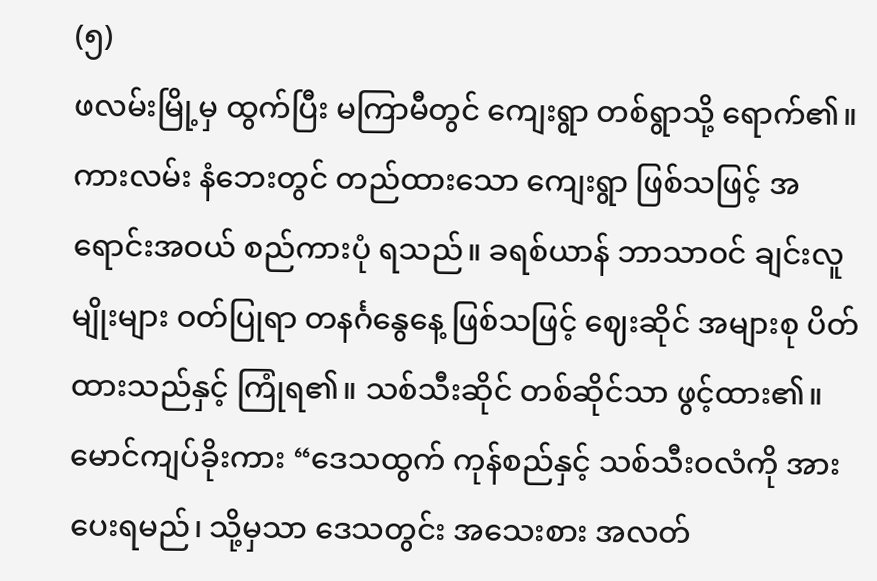(၅)
ဖလမ်းမြို့မှ ထွက်ပြီး မကြာမီတွင် ကျေးရွာ တစ်ရွာသို့ ရောက်၏။ ကားလမ်း နံဘေးတွင် တည်ထားသော ကျေးရွာ ဖြစ်သဖြင့် အရောင်းအဝယ် စည်ကားပုံ ရသည်။ ခရစ်ယာန် ဘာသာဝင် ချင်းလူမျိုးများ ဝတ်ပြုရာ တနင်္ဂနွေနေ့ ဖြစ်သဖြင့် ဈေးဆိုင် အများစု ပိတ်ထားသည်နှင့် ကြုံရ၏။ သစ်သီးဆိုင် တစ်ဆိုင်သာ ဖွင့်ထား၏။
မောင်ကျပ်ခိုးကား “ဒေသထွက် ကုန်စည်နှင့် သစ်သီးဝလံကို အားပေးရမည်၊ သို့မှသာ ဒေသတွင်း အသေးစား အလတ်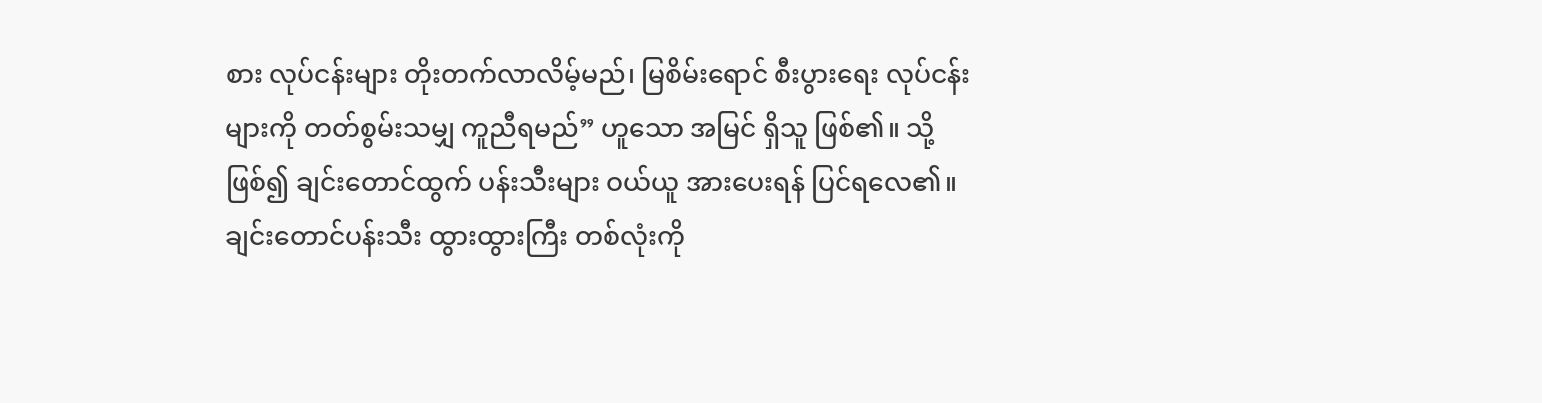စား လုပ်ငန်းများ တိုးတက်လာလိမ့်မည်၊ မြစိမ်းရောင် စီးပွားရေး လုပ်ငန်းများကို တတ်စွမ်းသမျှ ကူညီရမည်” ဟူသော အမြင် ရှိသူ ဖြစ်၏။ သို့ဖြစ်၍ ချင်းတောင်ထွက် ပန်းသီးများ ဝယ်ယူ အားပေးရန် ပြင်ရလေ၏။
ချင်းတောင်ပန်းသီး ထွားထွားကြီး တစ်လုံးကို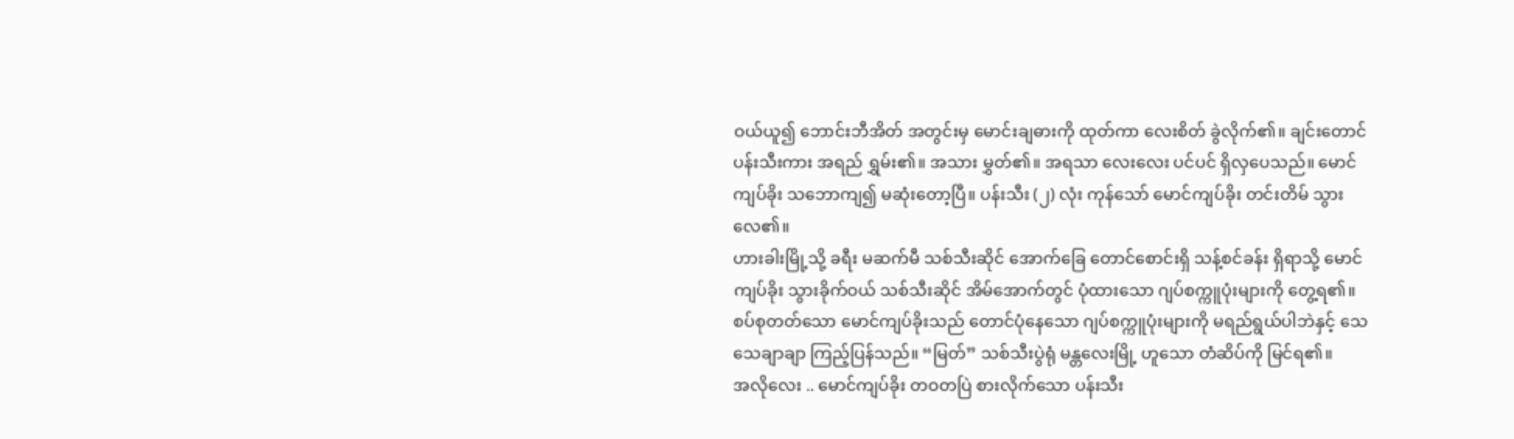ဝယ်ယူ၍ ဘောင်းဘီအိတ် အတွင်းမှ မောင်းချဓားကို ထုတ်ကာ လေးစိတ် ခွဲလိုက်၏။ ချင်းတောင်ပန်းသီးကား အရည် ရွှမ်း၏။ အသား မွှတ်၏။ အရသာ လေးလေး ပင်ပင် ရှိလှပေသည်။ မောင်ကျပ်ခိုး သဘောကျ၍ မဆုံးတော့ပြီ။ ပန်းသီး (၂) လုံး ကုန်သော် မောင်ကျပ်ခိုး တင်းတိမ် သွားလေ၏။
ဟားခါးမြို့သို့ ခရီး မဆက်မီ သစ်သီးဆိုင် အောက်ခြေ တောင်စောင်းရှိ သန့်စင်ခန်း ရှိရာသို့ မောင်ကျပ်ခိုး သွားခိုက်ဝယ် သစ်သီးဆိုင် အိမ်အောက်တွင် ပုံထားသော ဂျပ်စက္ကူပုံးများကို တွေ့ရ၏။ စပ်စုတတ်သော မောင်ကျပ်ခိုးသည် တောင်ပုံနေသော ဂျပ်စက္ကူပုံးများကို မရည်ရွယ်ပါဘဲနှင့် သေသေချာချာ ကြည့်ပြန်သည်။ “မြတ်” သစ်သီးပွဲရုံ မန္တလေးမြို့ ဟူသော တံဆိပ်ကို မြင်ရ၏။
အလိုလေး .. မောင်ကျပ်ခိုး တဝတပြဲ စားလိုက်သော ပန်းသီး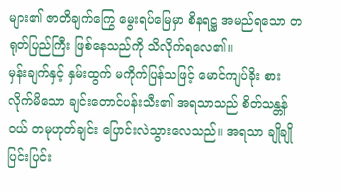များ၏ ဇာတိချက်ကြွေ မွေးရပ်မြေမှာ စိနရဋ္ဌ အမည်ရသော တရုတ်ပြည်ကြီး ဖြစ်နေသည်ကို သိလိုက်ရလေ၏။
မှန်းချက်နှင့် နှမ်းထွက် မကိုက်ပြန်သဖြင့် မောင်ကျပ်ခိုး စားလိုက်မိသော ချင်းတောင်ပန်းသီး၏ အရသာသည် စိတ်သန္တန်ဝယ် တမုဟုတ်ချင်း ပြောင်းလဲသွားလေသည်။ အရသာ ချိုချိုပြင်းပြင်း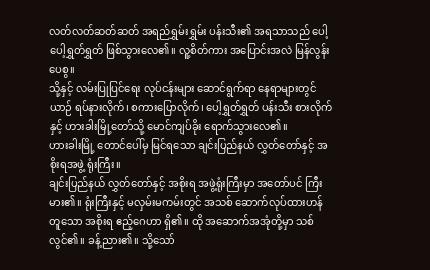လတ်လတ်ဆတ်ဆတ် အရည်ရွှမ်းရွှမ်း ပန်းသီး၏ အရသာသည် ပေါ့ပေါ့ရွှတ်ရွှတ် ဖြစ်သွားလေ၏။ လူ့စိတ်ကား အပြောင်းအလဲ မြန်လွန်းပေစွ။
သို့နှင့် လမ်းပြုပြင်ရေး လုပ်ငန်းများ ဆောင်ရွက်ရာ နေရာများတွင် ယာဉ် ရပ်နားလိုက်၊ စကားပြောလိုက်၊ ပေါ့ရွှတ်ရွှတ် ပန်းသီး စားလိုက်နှင့် ဟားခါးမြို့တော်သို့ မောင်ကျပ်ခိုး ရောက်သွားလေ၏။
ဟားခါးမြို့ တောင်ပေါ်မှ မြင်ရသော ချင်းပြည်နယ် လွှတ်တော်နှင့် အစိုးရအဖွဲ့ ရုံးကြီး။
ချင်းပြည်နယ် လွှတ်တော်နှင့် အစိုးရ အဖွဲ့ရုံးကြီးမှာ အတော်ပင် ကြီးမား၏။ ရုံးကြီးနှင့် မလှမ်းမကမ်းတွင် အသစ် ဆောက်လုပ်ထားဟန် တူသော အစိုးရ ဧည့်ဂေဟာ ရှိ၏။ ထို အဆောက်အအုံတို့မှာ သစ်လွင်၏။ ခန့်ညား၏။ သို့သော်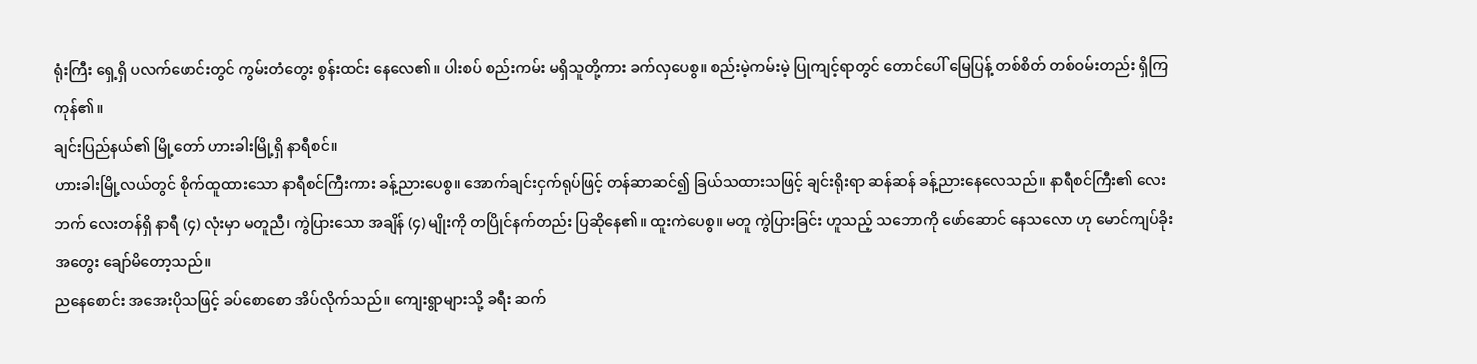ရုံးကြီး ရှေ့ရှိ ပလက်ဖောင်းတွင် ကွမ်းတံတွေး စွန်းထင်း နေလေ၏။ ပါးစပ် စည်းကမ်း မရှိသူတို့ကား ခက်လှပေစွ။ စည်းမဲ့ကမ်းမဲ့ ပြုကျင့်ရာတွင် တောင်ပေါ် မြေပြန့် တစ်စိတ် တစ်ဝမ်းတည်း ရှိကြကုန်၏။
ချင်းပြည်နယ်၏ မြို့တော် ဟားခါးမြို့ရှိ နာရီစင်။
ဟားခါးမြို့လယ်တွင် စိုက်ထူထားသော နာရီစင်ကြီးကား ခန့်ညားပေစွ။ အောက်ချင်းငှက်ရုပ်ဖြင့် တန်ဆာဆင်၍ ခြယ်သထားသဖြင့် ချင်းရိုးရာ ဆန်ဆန် ခန့်ညားနေလေသည်။ နာရီစင်ကြီး၏ လေးဘက် လေးတန်ရှိ နာရီ (၄) လုံးမှာ မတူညီ၊ ကွဲပြားသော အချိန် (၄) မျိုးကို တပြိုင်နက်တည်း ပြဆိုနေ၏။ ထူးကဲပေစွ။ မတူ ကွဲပြားခြင်း ဟူသည့် သဘောကို ဖော်ဆောင် နေသလော ဟု မောင်ကျပ်ခိုး အတွေး ချော်မိတော့သည်။
ညနေစောင်း အအေးပိုသဖြင့် ခပ်စောစော အိပ်လိုက်သည်။ ကျေးရွာများသို့ ခရီး ဆက်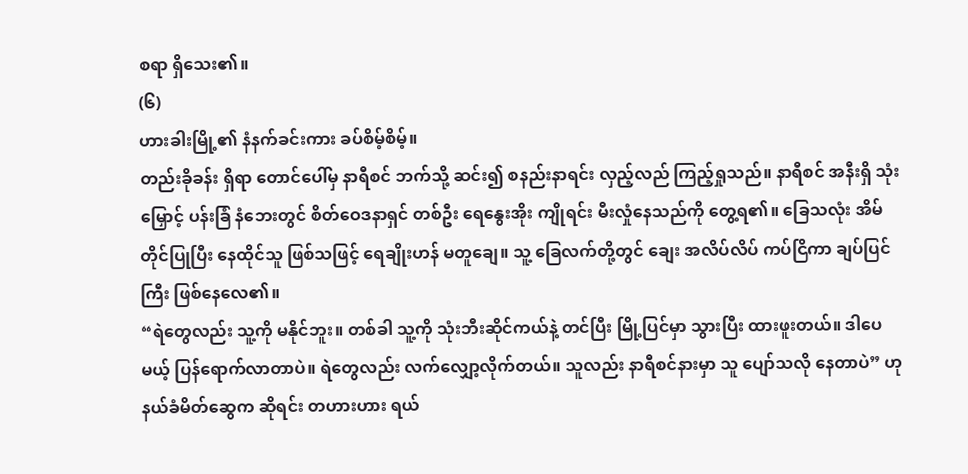စရာ ရှိသေး၏။
(၆)
ဟားခါးမြို့၏ နံနက်ခင်းကား ခပ်စိမ့်စိမ့်။
တည်းခိုခန်း ရှိရာ တောင်ပေါ်မှ နာရီစင် ဘက်သို့ ဆင်း၍ စနည်းနာရင်း လှည့်လည် ကြည့်ရှုသည်။ နာရီစင် အနီးရှိ သုံးမြှောင့် ပန်းခြံ နံဘေးတွင် စိတ်ဝေဒနာရှင် တစ်ဦး ရေနွေးအိုး ကျိုရင်း မီးလှုံနေသည်ကို တွေ့ရ၏။ ခြေသလုံး အိမ်တိုင်ပြုပြီး နေထိုင်သူ ဖြစ်သဖြင့် ရေချိုးဟန် မတူချေ။ သူ့ ခြေလက်တို့တွင် ချေး အလိပ်လိပ် ကပ်ငြိကာ ချပ်ပြင်ကြီး ဖြစ်နေလေ၏။
“ရဲတွေလည်း သူ့ကို မနိုင်ဘူး။ တစ်ခါ သူ့ကို သုံးဘီးဆိုင်ကယ်နဲ့ တင်ပြီး မြို့ပြင်မှာ သွားပြီး ထားဖူးတယ်။ ဒါပေမယ့် ပြန်ရောက်လာတာပဲ။ ရဲတွေလည်း လက်လျှော့လိုက်တယ်။ သူလည်း နာရီစင်နားမှာ သူ ပျော်သလို နေတာပဲ” ဟု နယ်ခံမိတ်ဆွေက ဆိုရင်း တဟားဟား ရယ်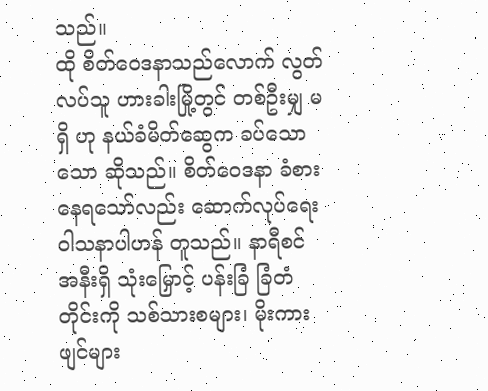သည်။
ထို စိတ်ဝေဒနာသည်လောက် လွတ်လပ်သူ ဟားခါးမြို့တွင် တစ်ဦးမျှ မရှိ ဟု နယ်ခံမိတ်ဆွေက ခပ်သောသော ဆိုသည်။ စိတ်ဝေဒနာ ခံစားနေရသော်လည်း ဆောက်လုပ်ရေး ဝါသနာပါဟန် တူသည်။ နာရီစင် အနီးရှိ သုံးမြှောင့် ပန်းခြံ ခြံတံတိုင်းကို သစ်သားစများ၊ မိုးကားဖျင်များ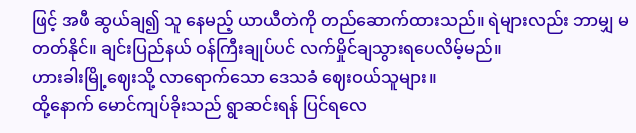ဖြင့် အဖီ ဆွယ်ချ၍ သူ နေမည့် ယာယီတဲကို တည်ဆောက်ထားသည်။ ရဲများလည်း ဘာမျှ မတတ်နိုင်။ ချင်းပြည်နယ် ဝန်ကြီးချုပ်ပင် လက်မှိုင်ချသွားရပေလိမ့်မည်။
ဟားခါးမြို့ဈေးသို့ လာရောက်သော ဒေသခံ ဈေးဝယ်သူများ။
ထို့နောက် မောင်ကျပ်ခိုးသည် ရွာဆင်းရန် ပြင်ရလေ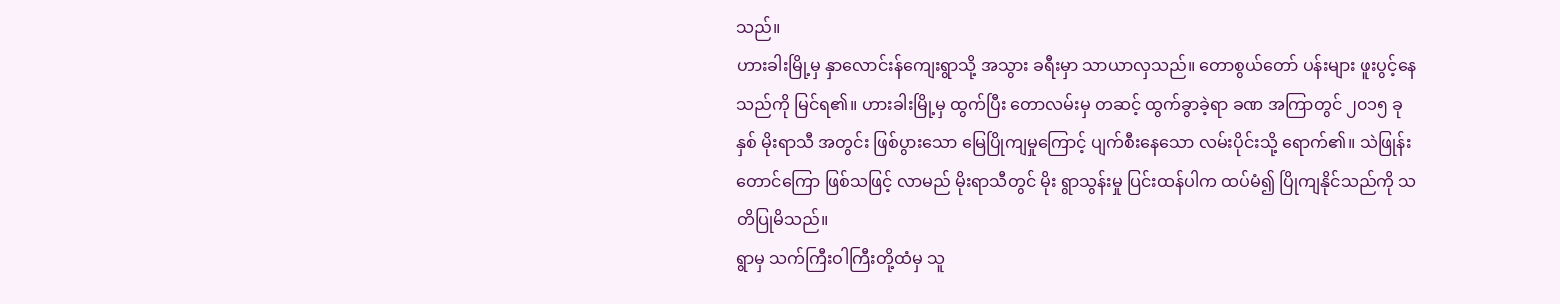သည်။
ဟားခါးမြို့မှ နှာလောင်းန်ကျေးရွာသို့ အသွား ခရီးမှာ သာယာလှသည်။ တောစွယ်တော် ပန်းများ ဖူးပွင့်နေသည်ကို မြင်ရ၏။ ဟားခါးမြို့မှ ထွက်ပြီး တောလမ်းမှ တဆင့် ထွက်ခွာခဲ့ရာ ခဏ အကြာတွင် ၂၀၁၅ ခုနှစ် မိုးရာသီ အတွင်း ဖြစ်ပွားသော မြေပြိုကျမှုကြောင့် ပျက်စီးနေသော လမ်းပိုင်းသို့ ရောက်၏။ သဲဖြုန်းတောင်ကြော ဖြစ်သဖြင့် လာမည် မိုးရာသီတွင် မိုး ရွာသွန်းမှု ပြင်းထန်ပါက ထပ်မံ၍ ပြိုကျနိုင်သည်ကို သတိပြုမိသည်။
ရွာမှ သက်ကြီးဝါကြီးတို့ထံမှ သူ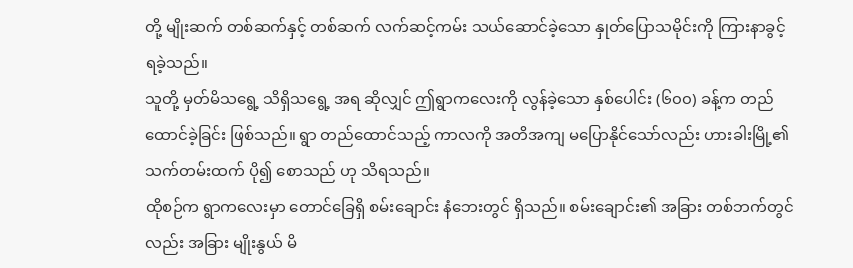တို့ မျိုးဆက် တစ်ဆက်နှင့် တစ်ဆက် လက်ဆင့်ကမ်း သယ်ဆောင်ခဲ့သော နှုတ်ပြောသမိုင်းကို ကြားနာခွင့် ရခဲ့သည်။
သူတို့ မှတ်မိသရွေ့ သိရှိသရွေ့ အရ ဆိုလျှင် ဤရွာကလေးကို လွန်ခဲ့သော နှစ်ပေါင်း (၆၀၀) ခန့်က တည်ထောင်ခဲ့ခြင်း ဖြစ်သည်။ ရွာ တည်ထောင်သည့် ကာလကို အတိအကျ မပြောနိုင်သော်လည်း ဟားခါးမြို့၏ သက်တမ်းထက် ပို၍ စောသည် ဟု သိရသည်။
ထိုစဉ်က ရွာကလေးမှာ တောင်ခြေရှိ စမ်းချောင်း နံဘေးတွင် ရှိသည်။ စမ်းချောင်း၏ အခြား တစ်ဘက်တွင်လည်း အခြား မျိုးနွယ် မိ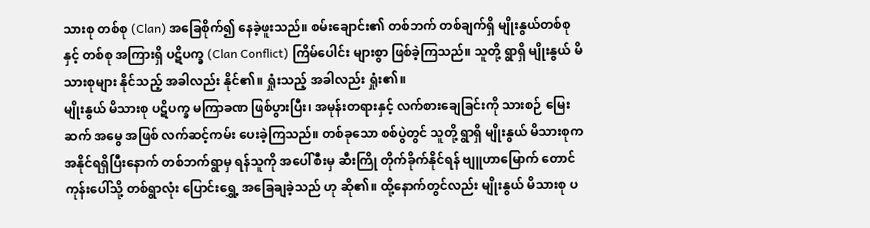သားစု တစ်စု (Clan) အခြေစိုက်၍ နေခဲ့ဖူးသည်။ စမ်းချောင်း၏ တစ်ဘက် တစ်ချက်ရှိ မျိုးနွယ်တစ်စုနှင့် တစ်စု အကြားရှိ ပဋိပက္ခ (Clan Conflict) ကြိမ်ပေါင်း များစွာ ဖြစ်ခဲ့ကြသည်။ သူတို့ ရွာရှိ မျိုးနွယ် မိသားစုများ နိုင်သည့် အခါလည်း နိုင်၏။ ရှုံးသည့် အခါလည်း ရှုံး၏။
မျိုးနွယ် မိသားစု ပဋိပက္ခ မကြာခဏ ဖြစ်ပွားပြီး၊ အမုန်းတရားနှင့် လက်စားချေခြင်းကို သားစဉ် မြေးဆက် အမွေ အဖြစ် လက်ဆင့်ကမ်း ပေးခဲ့ကြသည်။ တစ်ခုသော စစ်ပွဲတွင် သူတို့ ရွာရှိ မျိုးနွယ် မိသားစုက အနိုင်ရရှိပြီးနောက် တစ်ဘက်ရွာမှ ရန်သူကို အပေါ်စီးမှ ဆီးကြို တိုက်ခိုက်နိုင်ရန် ဗျူဟာမြောက် တောင်ကုန်းပေါ်သို့ တစ်ရွာလုံး ပြောင်းရွှေ့ အခြေချခဲ့သည် ဟု ဆို၏။ ထို့နောက်တွင်လည်း မျိုးနွယ် မိသားစု ပ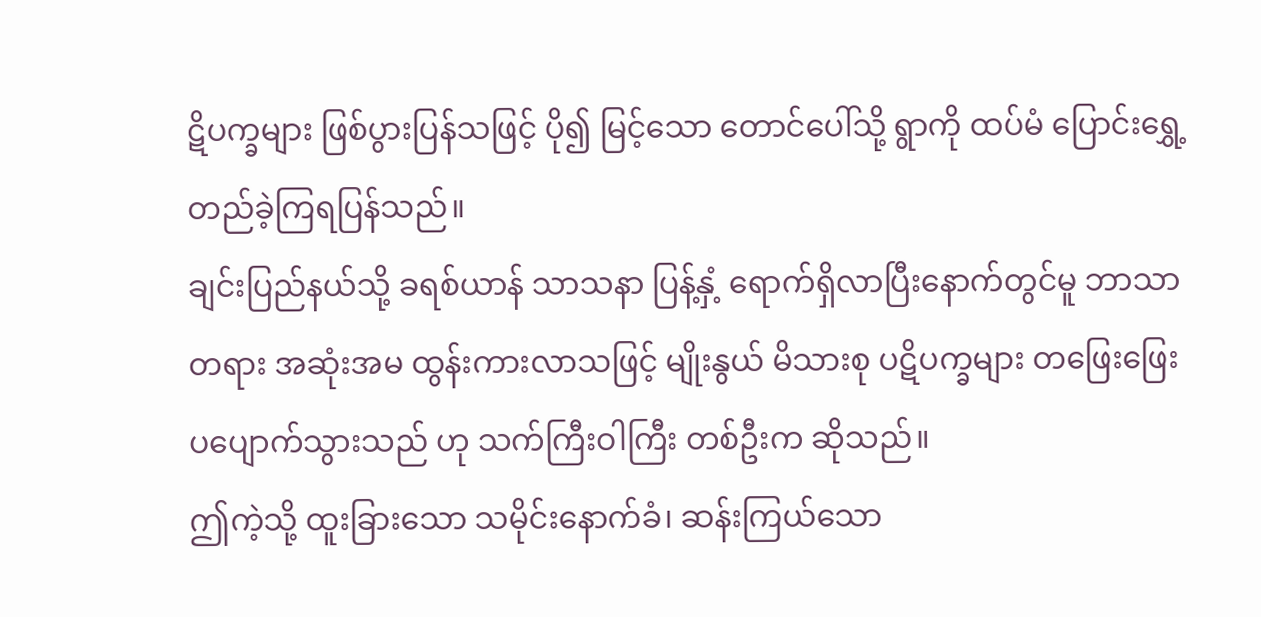ဋိပက္ခများ ဖြစ်ပွားပြန်သဖြင့် ပို၍ မြင့်သော တောင်ပေါ်သို့ ရွာကို ထပ်မံ ပြောင်းရွှေ့ တည်ခဲ့ကြရပြန်သည်။
ချင်းပြည်နယ်သို့ ခရစ်ယာန် သာသနာ ပြန့်နှံ့ ရောက်ရှိလာပြီးနောက်တွင်မူ ဘာသာ တရား အဆုံးအမ ထွန်းကားလာသဖြင့် မျိုးနွယ် မိသားစု ပဋိပက္ခများ တဖြေးဖြေး ပပျောက်သွားသည် ဟု သက်ကြီးဝါကြီး တစ်ဦးက ဆိုသည်။
ဤကဲ့သို့ ထူးခြားသော သမိုင်းနောက်ခံ၊ ဆန်းကြယ်သော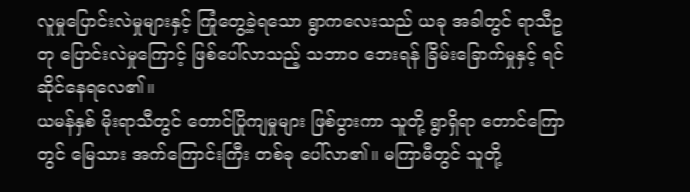လူမှုပြောင်းလဲမှုများနှင့် ကြုံတွေ့ခဲ့ရသော ရွာကလေးသည် ယခု အခါတွင် ရာသီဥတု ပြောင်းလဲမှုကြောင့် ဖြစ်ပေါ်လာသည့် သဘာ၀ ဘေးရန် ခြိမ်းခြောက်မှုနှင့် ရင်ဆိုင်နေရလေ၏။
ယမန်နှစ် မိုးရာသီတွင် တောင်ပြိုကျမှုများ ဖြစ်ပွားကာ သူတို့ ရွာရှိရာ တောင်ကြောတွင် မြေသား အက်ကြောင်းကြီး တစ်ခု ပေါ်လာ၏။ မကြာမီတွင် သူတို့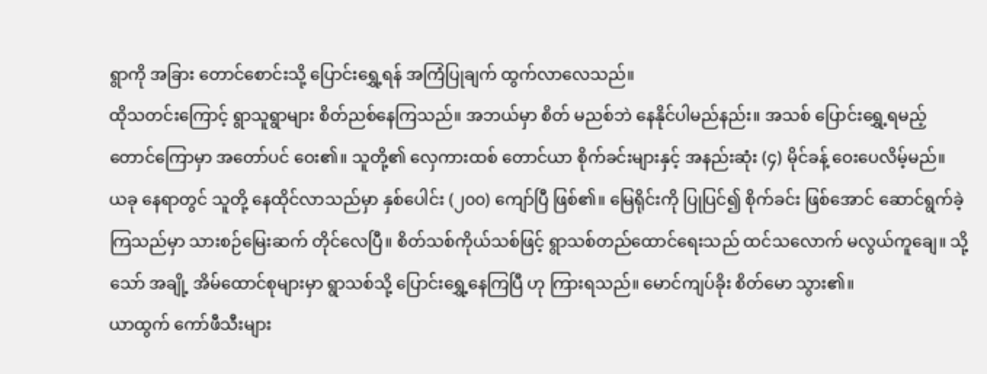ရွာကို အခြား တောင်စောင်းသို့ ပြောင်းရွှေ့ရန် အကြံပြုချက် ထွက်လာလေသည်။
ထိုသတင်းကြောင့် ရွာသူရွာများ စိတ်ညစ်နေကြသည်။ အဘယ်မှာ စိတ် မညစ်ဘဲ နေနိုင်ပါမည်နည်း။ အသစ် ပြောင်းရွှေ့ရမည့် တောင်ကြောမှာ အတော်ပင် ဝေး၏။ သူတို့၏ လှေကားထစ် တောင်ယာ စိုက်ခင်းများနှင့် အနည်းဆုံး (၄) မိုင်ခန့် ဝေးပေလိမ့်မည်။
ယခု နေရာတွင် သူတို့ နေထိုင်လာသည်မှာ နှစ်ပေါင်း (၂၀၀) ကျော်ပြီ ဖြစ်၏။ မြေရိုင်းကို ပြုပြင်၍ စိုက်ခင်း ဖြစ်အောင် ဆောင်ရွက်ခဲ့ကြသည်မှာ သားစဉ်မြေးဆက် တိုင်လေပြီ။ စိတ်သစ်ကိုယ်သစ်ဖြင့် ရွာသစ်တည်ထောင်ရေးသည် ထင်သလောက် မလွယ်ကူချေ။ သို့သော် အချို့ အိမ်ထောင်စုများမှာ ရွာသစ်သို့ ပြောင်းရွှေ့နေကြပြီ ဟု ကြားရသည်။ မောင်ကျပ်ခိုး စိတ်မော သွား၏။
ယာထွက် ကော်ဖီသီးများ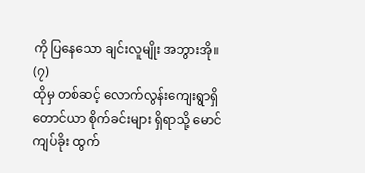ကို ပြနေသော ချင်းလူမျိုး အဘွားအို။
(၇)
ထိုမှ တစ်ဆင့် လောက်လွန်းကျေးရွာရှိ တောင်ယာ စိုက်ခင်းများ ရှိရာသို့ မောင်ကျပ်ခိုး ထွက်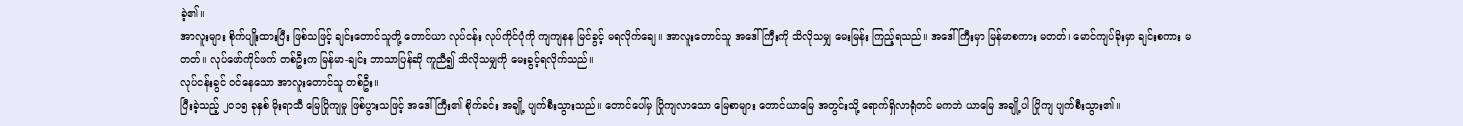ခဲ့၏။
အာလူးများ စိုက်ပျိုးထားပြီး ဖြစ်သဖြင့် ချင်းတောင်သူတို့ တောင်ယာ လုပ်ငန်း လုပ်ကိုင်ပုံကို ကျကျနန မြင်ခွင့် မရလိုက်ချေ။ အာလူးတောင်သူ အဒေါ်ကြီးကို သိလိုသမျှ မေးမြန်း ကြည့်ရသည်။ အဒေါ်ကြီးမှာ မြန်မာစကား မတတ်၊ မောင်ကျပ်ခိုးမှာ ချင်းစကား မတတ်။ လုပ်ဖော်ကိုင်ဖက် တစ်ဦးက မြန်မာ-ချင်း ဘာသာပြန်ဆို ကူညီ၍ သိလိုသမျှကို မေးခွင့်ရလိုက်သည်။
လုပ်ငန်းခွင် ဝင်နေသော အာလူးတောင်သူ တစ်ဦး။
ပြီးခဲ့သည့် ၂၀၁၅ ခုနှစ် မိုးရာသီ မြေပြိုကျမှု ဖြစ်ပွားသဖြင့် အဒေါ်ကြီး၏ စိုက်ခင်း အချို့ ပျက်စီးသွားသည်။ တောင်ပေါ်မှ ပြိုကျလာသော မြေစာများ တောင်ယာမြေ အတွင်းသို့ ရောက်ရှိလာရုံတင် မကဘဲ ယာမြေ အချို့ပါ ပြိုကျ ပျက်စီးသွား၏။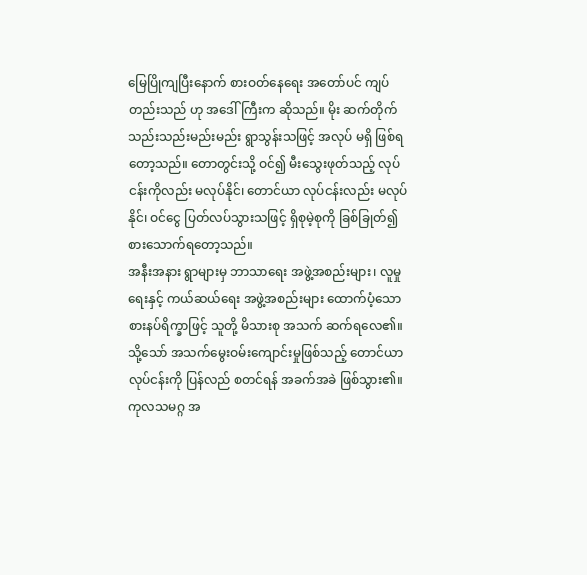မြေပြိုကျပြီးနောက် စားဝတ်နေရေး အတော်ပင် ကျပ်တည်းသည် ဟု အဒေါ်ကြီးက ဆိုသည်။ မိုး ဆက်တိုက် သည်းသည်းမည်းမည်း ရွာသွန်းသဖြင့် အလုပ် မရှိ ဖြစ်ရတော့သည်။ တောတွင်းသို့ ဝင်၍ မီးသွေးဖုတ်သည့် လုပ်ငန်းကိုလည်း မလုပ်နိုင်၊ တောင်ယာ လုပ်ငန်းလည်း မလုပ်နိုင်၊ ဝင်ငွေ ပြတ်လပ်သွားသဖြင့် ရှိစုမဲ့စုကို ခြစ်ခြုတ်၍ စားသောက်ရတော့သည်။
အနီးအနား ရွာများမှ ဘာသာရေး အဖွဲ့အစည်းများ၊ လူမှုရေးနှင့် ကယ်ဆယ်ရေး အဖွဲ့အစည်းများ ထောက်ပံ့သော စားနပ်ရိက္ခာဖြင့် သူတို့ မိသားစု အသက် ဆက်ရလေ၏။ သို့သော် အသက်မွေးဝမ်းကျောင်းမှုဖြစ်သည့် တောင်ယာ လုပ်ငန်းကို ပြန်လည် စတင်ရန် အခက်အခဲ ဖြစ်သွား၏။ ကုလသမဂ္ဂ အ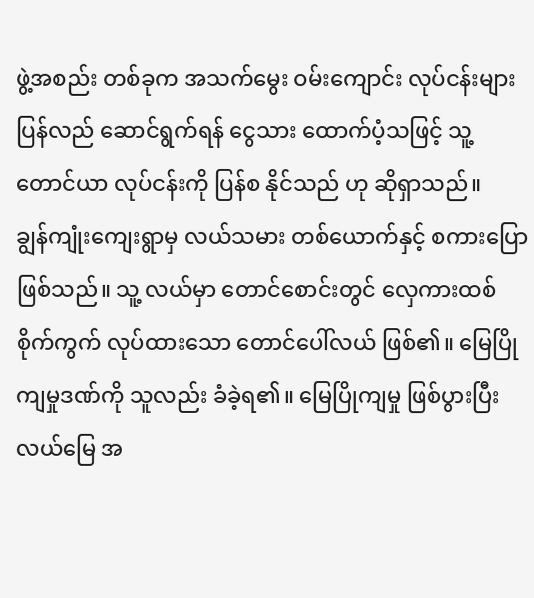ဖွဲ့အစည်း တစ်ခုက အသက်မွေး ဝမ်းကျောင်း လုပ်ငန်းများ ပြန်လည် ဆောင်ရွက်ရန် ငွေသား ထောက်ပံ့သဖြင့် သူ့ တောင်ယာ လုပ်ငန်းကို ပြန်စ နိုင်သည် ဟု ဆိုရှာသည်။
ချွန်ကျုံးကျေးရွာမှ လယ်သမား တစ်ယောက်နှင့် စကားပြောဖြစ်သည်။ သူ့ လယ်မှာ တောင်စောင်းတွင် လှေကားထစ် စိုက်ကွက် လုပ်ထားသော တောင်ပေါ်လယ် ဖြစ်၏။ မြေပြိုကျမှုဒဏ်ကို သူလည်း ခံခဲ့ရ၏။ မြေပြိုကျမှု ဖြစ်ပွားပြီး လယ်မြေ အ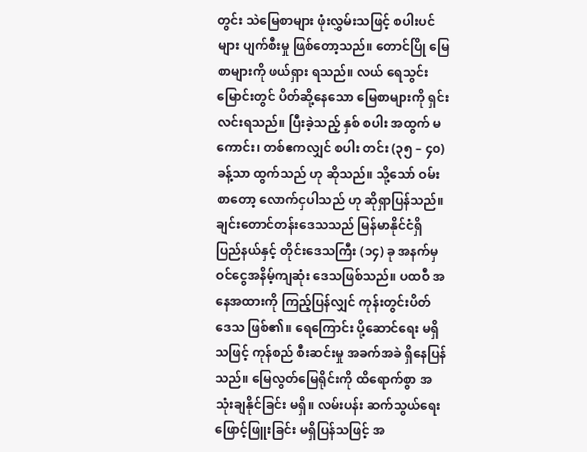တွင်း သဲမြေစာများ ဖုံးလွှမ်းသဖြင့် စပါးပင်များ ပျက်စီးမှု ဖြစ်တော့သည်။ တောင်ပြို မြေစာများကို ဖယ်ရှား ရသည်။ လယ် ရေသွင်းမြောင်းတွင် ပိတ်ဆို့နေသော မြေစာများကို ရှင်းလင်းရသည်။ ပြီးခဲ့သည့် နှစ် စပါး အထွက် မကောင်း၊ တစ်ဧကလျှင် စပါး တင်း (၃၅ – ၄၀) ခန့်သာ ထွက်သည် ဟု ဆိုသည်။ သို့သော် ဝမ်းစာတော့ လောက်ငှပါသည် ဟု ဆိုရှာပြန်သည်။
ချင်းတောင်တန်းဒေသသည် မြန်မာနိုင်ငံရှိ ပြည်နယ်နှင့် တိုင်းဒေသကြီး (၁၄) ခု အနက်မှ ဝင်ငွေအနိမ့်ကျဆုံး ဒေသဖြစ်သည်။ ပထဝီ အနေအထားကို ကြည့်ပြန်လျှင် ကုန်းတွင်းပိတ် ဒေသ ဖြစ်၏။ ရေကြောင်း ပို့ဆောင်ရေး မရှိသဖြင့် ကုန်စည် စီးဆင်းမှု အခက်အခဲ ရှိနေပြန်သည်။ မြေလွတ်မြေရိုင်းကို ထိရောက်စွာ အသုံးချနိုင်ခြင်း မရှိ။ လမ်းပန်း ဆက်သွယ်ရေး ဖြောင့်ဖြူးခြင်း မရှိပြန်သဖြင့် အ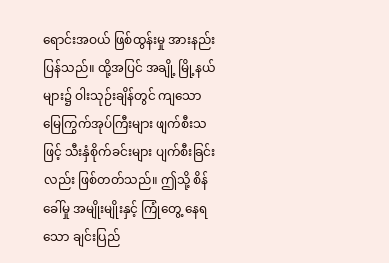ရောင်းအဝယ် ဖြစ်ထွန်းမှု အားနည်း ပြန်သည်။ ထို့အပြင် အချို့ မြို့နယ်များ၌ ဝါးသုဉ်းချိန်တွင် ကျသော မြေကြွက်အုပ်ကြီးများ ဖျက်စီးသဖြင့် သီးနှံစိုက်ခင်းများ ပျက်စီးခြင်းလည်း ဖြစ်တတ်သည်။ ဤသို့ စိန်ခေါ်မှု အမျိုးမျိုးနှင့် ကြုံတွေ့ နေရသော ချင်းပြည်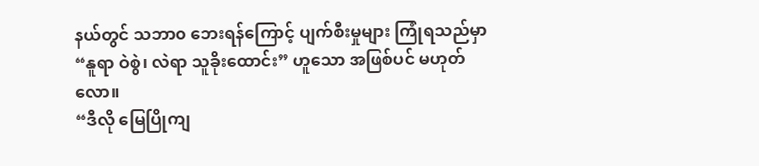နယ်တွင် သဘာ၀ ဘေးရန်ကြောင့် ပျက်စီးမှုများ ကြုံရသည်မှာ “နူရာ ဝဲစွဲ၊ လဲရာ သူခိုးထောင်း” ဟူသော အဖြစ်ပင် မဟုတ်လော။
“ဒီလို မြေပြိုကျ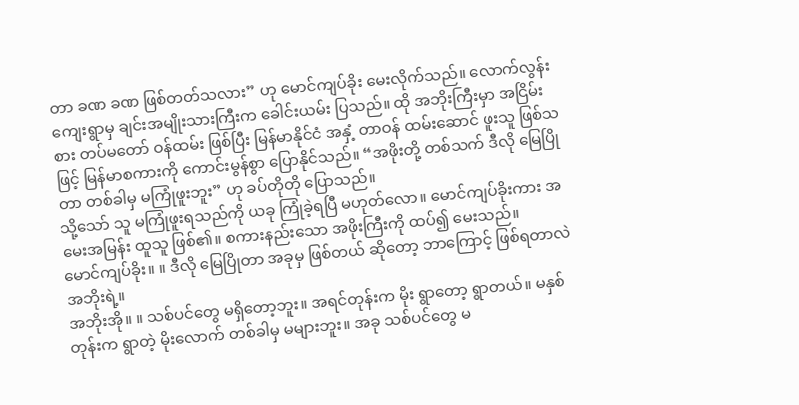တာ ခဏ ခဏ ဖြစ်တတ်သလား” ဟု မောင်ကျပ်ခိုး မေးလိုက်သည်။ လောက်လွန်းကျေးရွာမှ ချင်းအမျိုးသားကြီးက ခေါင်းယမ်း ပြသည်။ ထို အဘိုးကြီးမှာ အငြိမ်းစား တပ်မတော် ဝန်ထမ်း ဖြစ်ပြီး မြန်မာနိုင်ငံ အနှံ့ တာဝန် ထမ်းဆောင် ဖူးသူ ဖြစ်သဖြင့် မြန်မာစကားကို ကောင်းမွန်စွာ ပြောနိုင်သည်။ “အဖိုးတို့ တစ်သက် ဒီလို မြေပြိုတာ တစ်ခါမှ မကြုံဖူးဘူး” ဟု ခပ်တိုတို ပြောသည်။
သို့သော် သူ မကြုံဖူးရသည်ကို ယခု ကြုံခဲ့ရပြီ မဟုတ်လော။ မောင်ကျပ်ခိုးကား အမေးအမြန်း ထူသူ ဖြစ်၏။ စကားနည်းသော အဖိုးကြီးကို ထပ်၍ မေးသည်။
မောင်ကျပ်ခိုး။ ။ ဒီလို မြေပြိုတာ အခုမှ ဖြစ်တယ် ဆိုတော့ ဘာကြောင့် ဖြစ်ရတာလဲ အဘိုးရဲ့။
အဘိုးအို။ ။ သစ်ပင်တွေ မရှိတော့ဘူး။ အရင်တုန်းက မိုး ရွာတော့ ရွာတယ်။ မနှစ်တုန်းက ရွာတဲ့ မိုးလောက် တစ်ခါမှ မများဘူး။ အခု သစ်ပင်တွေ မ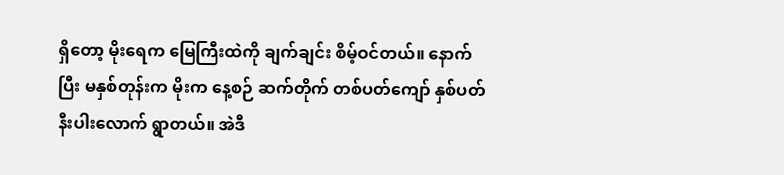ရှိတော့ မိုးရေက မြေကြီးထဲကို ချက်ချင်း စိမ့်ဝင်တယ်။ နောက်ပြီး မနှစ်တုန်းက မိုးက နေ့စဉ် ဆက်တိုက် တစ်ပတ်ကျော် နှစ်ပတ်နီးပါးလောက် ရွာတယ်။ အဲဒီ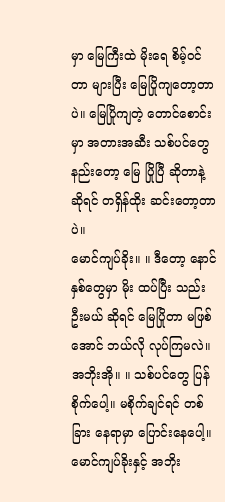မှာ မြေကြီးထဲ မိုးရေ စိမ့်ဝင်တာ များပြီး မြေပြိုကျတော့တာပဲ။ မြေပြိုကျတဲ့ တောင်စောင်းမှာ အတားအဆီး သစ်ပင်တွေ နည်းတော့ မြေ ပြိုပြီ ဆိုတာနဲ့ ဆိုရင် တရှိန်ထိုး ဆင်းတော့တာပဲ။
မောင်ကျပ်ခိုး။ ။ ဒီတော့ နောင်နှစ်တွေမှာ မိုး ထပ်ပြီး သည်းဦးမယ် ဆိုရင် မြေပြိုတာ မဖြစ်အောင် ဘယ်လို လုပ်ကြမလဲ။
အဘိုးအို။ ။ သစ်ပင်တွေ ပြန်စိုက်ပေါ့။ မစိုက်ချင်ရင် တစ်ခြား နေရာမှာ ပြောင်းနေပေါ့။
မောင်ကျပ်ခိုးနှင့် အဘိုး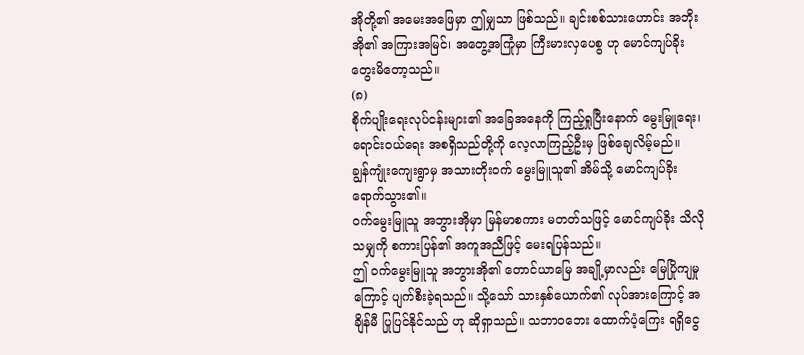အိုတို့၏ အမေးအဖြေမှာ ဤမျှသာ ဖြစ်သည်။ ချင်းစစ်သားဟောင်း အဘိုးအို၏ အကြားအမြင်၊ အတွေ့အကြုံမှာ ကြီးမားလှပေစွ ဟု မောင်ကျပ်ခိုး တွေးမိတော့သည်။
(၈)
စိုက်ပျိုးရေးလုပ်ငန်းများ၏ အခြေအနေကို ကြည့်ရှုပြီးနောက် မွေးမြူရေး၊ ရောင်းဝယ်ရေး အစရှိသည်တို့ကို လေ့လာကြည့်ဦးမှ ဖြစ်ချေလိမ့်မည်။
ချွန်ကျုံးကျေးရွာမှ အသားတိုးဝက် မွေးမြူသူ၏ အိမ်သို့ မောင်ကျပ်ခိုး ရောက်သွား၏။
ဝက်မွေးမြူသူ အဘွားအိုမှာ မြန်မာစကား မတတ်သဖြင့် မောင်ကျပ်ခိုး သိလိုသမျှကို စကားပြန်၏ အကူအညီဖြင့် မေးရပြန်သည်။
ဤ ဝက်မွေးမြူသူ အဘွားအို၏ တောင်ယာမြေ အချို့မှာလည်း မြေပြိုကျမှုကြောင့် ပျက်စီးခဲ့ရသည်။ သို့သော် သားနှစ်ယောက်၏ လုပ်အားကြောင့် အချိန်မီ ပြုပြင်နိုင်သည် ဟု ဆိုရှာသည်။ သဘာဝဘေး ထောက်ပံ့ကြေး ရရှိငွေ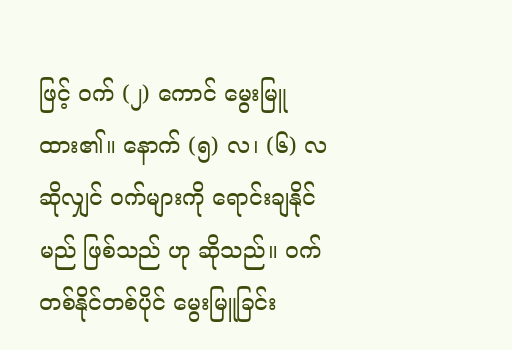ဖြင့် ဝက် (၂) ကောင် မွေးမြူထား၏။ နောက် (၅) လ၊ (၆) လ ဆိုလျှင် ဝက်များကို ရောင်းချနိုင်မည် ဖြစ်သည် ဟု ဆိုသည်။ ဝက် တစ်နိုင်တစ်ပိုင် မွေးမြူခြင်း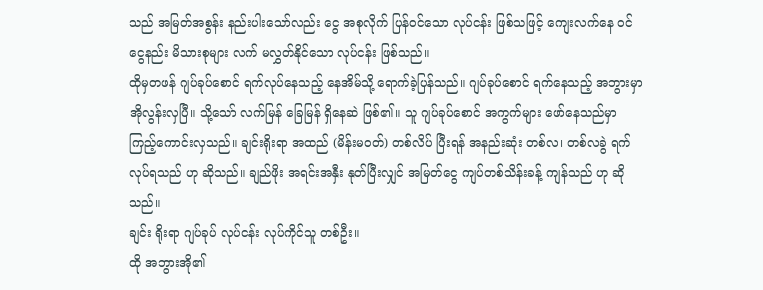သည် အမြတ်အစွန်း နည်းပါးသော်လည်း ငွေ အစုလိုက် ပြန်ဝင်သော လုပ်ငန်း ဖြစ်သဖြင့် ကျေးလက်နေ ဝင်ငွေနည်း မိသားစုများ လက် မလွှတ်နိုင်သော လုပ်ငန်း ဖြစ်သည်။
ထိုမှတဖန် ဂျပ်ခုပ်စောင် ရက်လုပ်နေသည့် နေအိမ်သို့ ရောက်ခဲ့ပြန်သည်။ ဂျပ်ခုပ်စောင် ရက်နေသည့် အဘွားမှာ အိုလွန်းလှပြီ။ သို့သော် လက်မြန် ခြေမြန် ရှိနေဆဲ ဖြစ်၏။ သူ ဂျပ်ခုပ်စောင် အကွက်များ ဖော်နေသည်မှာ ကြည့်ကောင်းလှသည်။ ချင်းရိုးရာ အထည် (မိန်းမဝတ်) တစ်လိပ် ပြီးရန် အနည်းဆုံး တစ်လ၊ တစ်လခွဲ ရက်လုပ်ရသည် ဟု ဆိုသည်။ ချည်ဖိုး အရင်းအနှီး နုတ်ပြီးလျှင် အမြတ်ငွေ ကျပ်တစ်သိန်းခန့် ကျန်သည် ဟု ဆိုသည်။
ချင်း ရိုးရာ ဂျပ်ခုပ် လုပ်ငန်း လုပ်ကိုင်သူ တစ်ဦး။
ထို အဘွားအို၏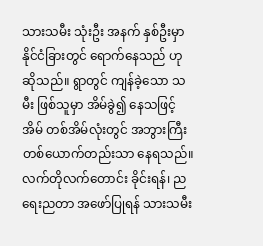သားသမီး သုံးဦး အနက် နှစ်ဦးမှာ နိုင်ငံခြားတွင် ရောက်နေသည် ဟု ဆိုသည်။ ရွာတွင် ကျန်ခဲ့သော သမီး ဖြစ်သူမှာ အိမ်ခွဲ၍ နေသဖြင့် အိမ် တစ်အိမ်လုံးတွင် အဘွားကြီး တစ်ယောက်တည်းသာ နေရသည်။ လက်တိုလက်တောင်း ခိုင်းရန်၊ ညရေးညတာ အဖော်ပြုရန် သားသမီး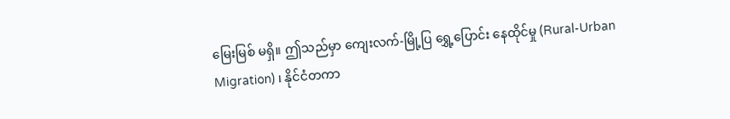မြေးမြစ် မရှိ။ ဤသည်မှာ ကျေးလက်-မြို့ပြ ရွှေ့ပြောင်း နေထိုင်မှု (Rural-Urban Migration) ၊ နိုင်ငံတကာ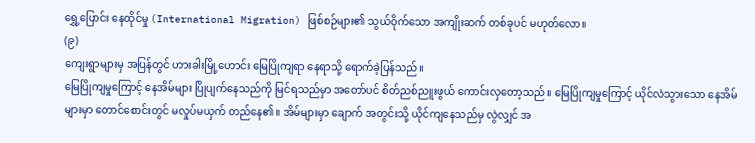ရွှေ့ပြောင်း နေထိုင်မှု (International Migration) ဖြစ်စဉ်များ၏ သွယ်ဝိုက်သော အကျိုးဆက် တစ်ခုပင် မဟုတ်လော။
(၉)
ကျေးရွာများမှ အပြန်တွင် ဟားခါးမြို့ဟောင်း မြေပြိုကျရာ နေရာသို့ ရောက်ခဲ့ပြန်သည်။
မြေပြိုကျမှုကြောင့် နေအိမ်များ ပြိုပျက်နေသည်ကို မြင်ရသည်မှာ အတော်ပင် စိတ်ညစ်ညူးဖွယ် ကောင်းလှတော့သည်။ မြေပြိုကျမှုကြောင့် ယိုင်လဲသွားသော နေအိမ်များမှာ တောင်စောင်းတွင် မလှုပ်မယှက် တည်နေ၏။ အိမ်များမှာ ချောက် အတွင်းသို့ ယိုင်ကျနေသည်မှ လွဲလျှင် အ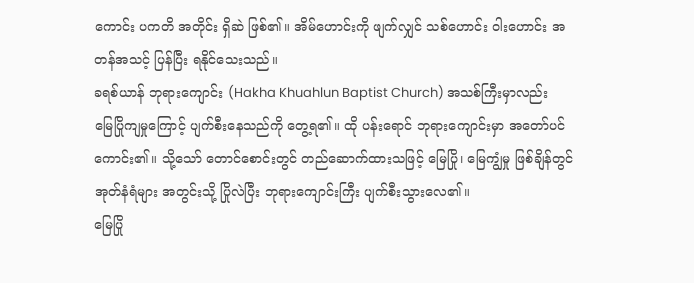ကောင်း ပကတိ အတိုင်း ရှိဆဲ ဖြစ်၏။ အိမ်ဟောင်းကို ဖျက်လျှင် သစ်ဟောင်း ဝါးဟောင်း အတန်အသင့် ပြန်ပြီး ရနိုင်သေးသည်။
ခရစ်ယာန် ဘုရားကျောင်း (Hakha Khuahlun Baptist Church) အသစ်ကြီးမှာလည်း မြေပြိုကျမှုကြောင့် ပျက်စီးနေသည်ကို တွေ့ရ၏။ ထို ပန်းရောင် ဘုရားကျောင်းမှာ အတော်ပင် ကောင်း၏။ သို့သော် တောင်စောင်းတွင် တည်ဆောက်ထားသဖြင့် မြေပြို၊ မြေကျွံမှု ဖြစ်ချိန်တွင် အုတ်နံရံများ အတွင်းသို့ ပြိုလဲပြီး ဘုရားကျောင်းကြီး ပျက်စီးသွားလေ၏။
မြေပြို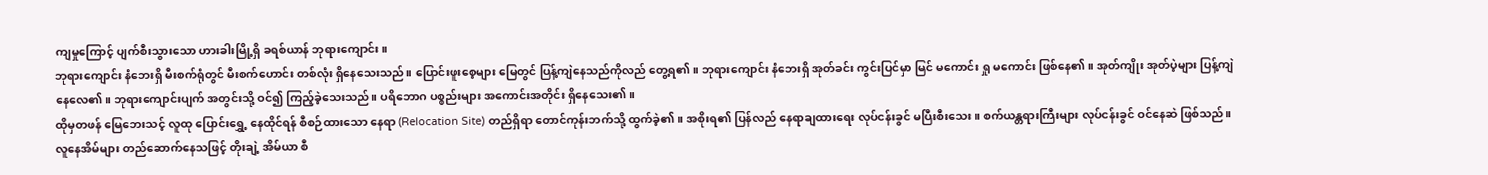ကျမှုကြောင့် ပျက်စီးသွားသော ဟားခါးမြို့ရှိ ခရစ်ယာန် ဘုရားကျောင်း။
ဘုရားကျောင်း နံဘေးရှိ မီးစက်ရုံတွင် မီးစက်ဟောင်း တစ်လုံး ရှိနေသေးသည်။ ပြောင်းဖူးစေ့များ မြေတွင် ပြန့်ကျဲနေသည်ကိုလည် တွေ့ရ၏။ ဘုရားကျောင်း နံဘေးရှိ အုတ်ခင်း ကွင်းပြင်မှာ မြင် မကောင်း ရှု မကောင်း ဖြစ်နေ၏။ အုတ်ကျိုး အုတ်ပဲ့များ ပြန့်ကျဲနေလေ၏။ ဘုရားကျောင်းပျက် အတွင်းသို့ ဝင်၍ ကြည့်ခဲ့သေးသည်။ ပရိဘောဂ ပစ္စည်းများ အကောင်းအတိုင်း ရှိနေသေး၏။
ထိုမှတဖန် မြေဘေးသင့် လူထု ပြောင်းရွှေ့ နေထိုင်ရန် စီစဉ်ထားသော နေရာ (Relocation Site) တည်ရှိရာ တောင်ကုန်းဘက်သို့ ထွက်ခဲ့၏။ အစိုးရ၏ ပြန်လည် နေရာချထားရေး လုပ်ငန်းခွင် မပြီးစီးသေး။ စက်ယန္တရားကြီးများ လုပ်ငန်းခွင် ဝင်နေဆဲ ဖြစ်သည်။ လူနေအိမ်များ တည်ဆောက်နေသဖြင့် တိုးချဲ့ အိမ်ယာ စီ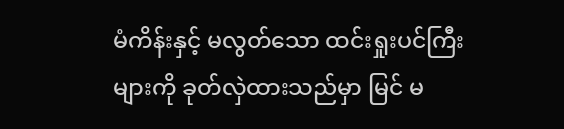မံကိန်းနှင့် မလွတ်သော ထင်းရှုးပင်ကြီးများကို ခုတ်လှဲထားသည်မှာ မြင် မ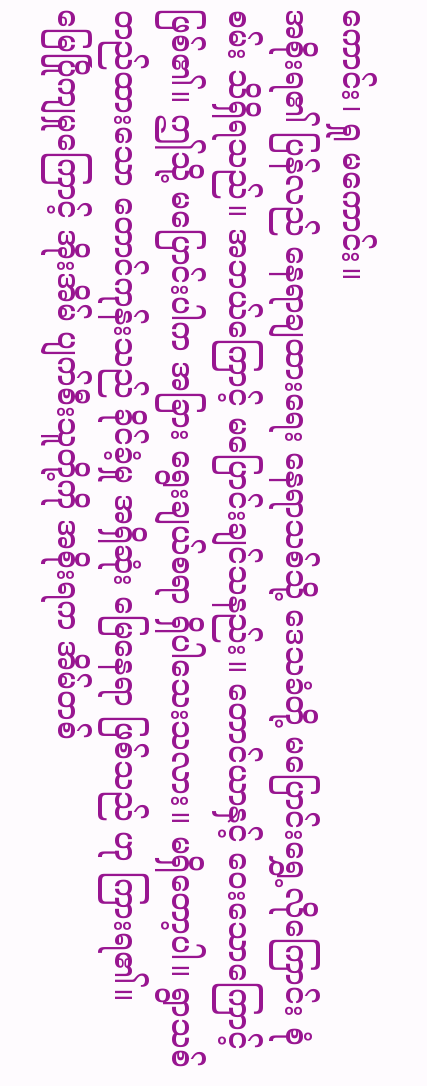ကောင်း၊ ရှု မကောင်း။
အစိုးရ၏ ပြန်လည် နေရာချထားရေး နေရာသစ်သို့ ဒေသခံတို့ မပြောင်းရွှေ့လိုကြောင်း စုံစမ်း သိရှိရသည်။ အဘယ်ကြောင့် မပြောင်းချင်သနည်း။ တောင်ယာနှင့် ဝေးသောကြောင့် ဖြစ်၏။ ဤသို့ မပြောင်းပါက အခြား ရွေးချယ်စရာ ရှိပါသေးသလား။ မရှိတော့ပါ။ ရွာသစ် တည်ထားသော တောင်ကုန်းသည် ခိုင်ခံ့မှု အရှိဆုံး မြေနေရာ ဖြစ်သည် ဟု ကြားရ၏။
မြေပြိုကျမှုကြောင့် အိုးအိမ် ပျက်စီးသူတို့ကို အစိုးရက အိမ်တစ်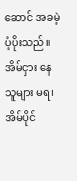ဆောင် အခမဲ့ ပံ့ပိုးသည်။ အိမ်ငှား နေသူများ မရ၊ အိမ်ပိုင်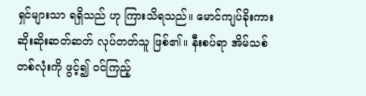ရှင်များသာ ရရှိသည် ဟု ကြားသိရသည်။ မောင်ကျပ်ခိုးကား ဆိုးဆိုးဆတ်ဆတ် လုပ်တတ်သူ ဖြစ်၏။ နီးစပ်ရာ အိမ်သစ် တစ်လုံးကို ဖွင့်၍ ဝင်ကြည့်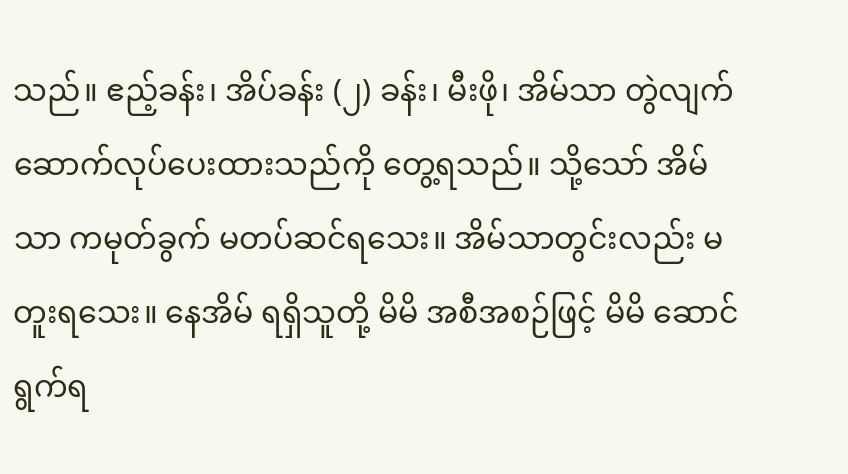သည်။ ဧည့်ခန်း၊ အိပ်ခန်း (၂) ခန်း၊ မီးဖို၊ အိမ်သာ တွဲလျက် ဆောက်လုပ်ပေးထားသည်ကို တွေ့ရသည်။ သို့သော် အိမ်သာ ကမုတ်ခွက် မတပ်ဆင်ရသေး။ အိမ်သာတွင်းလည်း မတူးရသေး။ နေအိမ် ရရှိသူတို့ မိမိ အစီအစဉ်ဖြင့် မိမိ ဆောင်ရွက်ရ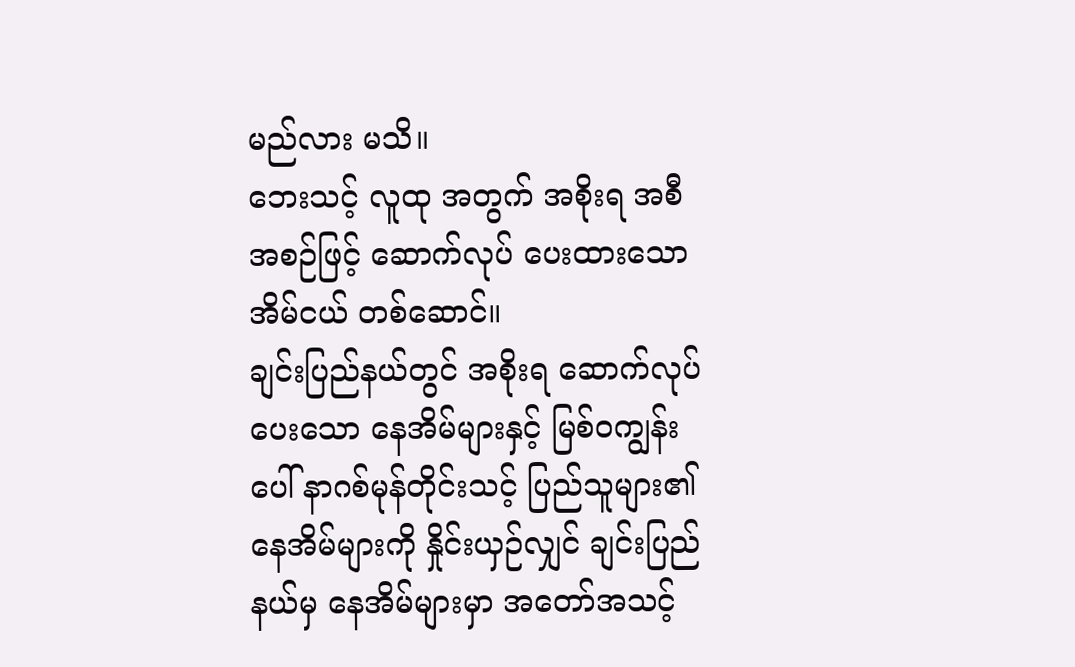မည်လား မသိ။
ဘေးသင့် လူထု အတွက် အစိုးရ အစီအစဉ်ဖြင့် ဆောက်လုပ် ပေးထားသော အိမ်ငယ် တစ်ဆောင်။
ချင်းပြည်နယ်တွင် အစိုးရ ဆောက်လုပ်ပေးသော နေအိမ်များနှင့် မြစ်ဝကျွန်းပေါ် နာဂစ်မုန်တိုင်းသင့် ပြည်သူများ၏ နေအိမ်များကို နှိုင်းယှဉ်လျှင် ချင်းပြည်နယ်မှ နေအိမ်များမှာ အတော်အသင့်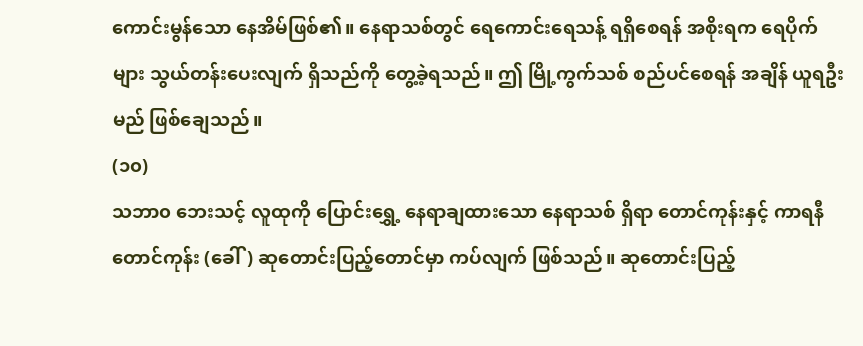ကောင်းမွန်သော နေအိမ်ဖြစ်၏။ နေရာသစ်တွင် ရေကောင်းရေသန့် ရရှိစေရန် အစိုးရက ရေပိုက်များ သွယ်တန်းပေးလျက် ရှိသည်ကို တွေ့ခဲ့ရသည်။ ဤ မြို့ကွက်သစ် စည်ပင်စေရန် အချိန် ယူရဦးမည် ဖြစ်ချေသည်။
(၁၀)
သဘာ၀ ဘေးသင့် လူထုကို ပြောင်းရွှေ့ နေရာချထားသော နေရာသစ် ရှိရာ တောင်ကုန်းနှင့် ကာရနီတောင်ကုန်း (ခေါ်) ဆုတောင်းပြည့်တောင်မှာ ကပ်လျက် ဖြစ်သည်။ ဆုတောင်းပြည့်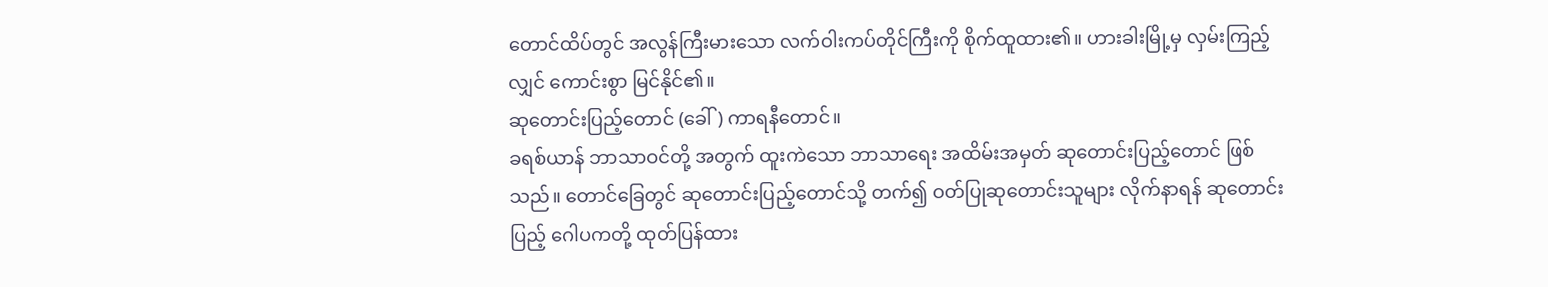တောင်ထိပ်တွင် အလွန်ကြီးမားသော လက်ဝါးကပ်တိုင်ကြီးကို စိုက်ထူထား၏။ ဟားခါးမြို့မှ လှမ်းကြည့်လျှင် ကောင်းစွာ မြင်နိုင်၏။
ဆုတောင်းပြည့်တောင် (ခေါ်) ကာရနီတောင်။
ခရစ်ယာန် ဘာသာဝင်တို့ အတွက် ထူးကဲသော ဘာသာရေး အထိမ်းအမှတ် ဆုတောင်းပြည့်တောင် ဖြစ်သည်။ တောင်ခြေတွင် ဆုတောင်းပြည့်တောင်သို့ တက်၍ ဝတ်ပြုဆုတောင်းသူများ လိုက်နာရန် ဆုတောင်းပြည့် ဂေါပကတို့ ထုတ်ပြန်ထား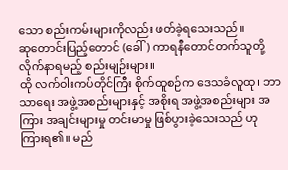သော စည်းကမ်းများကိုလည်း ဖတ်ခဲ့ရသေးသည်။
ဆုတောင်းပြည့်တောင် (ခေါ်) ကာရနီတောင်တက်သူတို့ လိုက်နာရမည့် စည်းမျဉ်းများ။
ထို လက်ဝါးကပ်တိုင်ကြီး စိုက်ထူစဉ်က ဒေသခံလူထု၊ ဘာသာရေး အဖွဲ့အစည်းများနှင့် အစိုးရ အဖွဲ့အစည်းများ အကြား အချင်းများမှု တင်းမာမှု ဖြစ်ပွားခဲ့သေးသည် ဟု ကြားရ၏။ မည်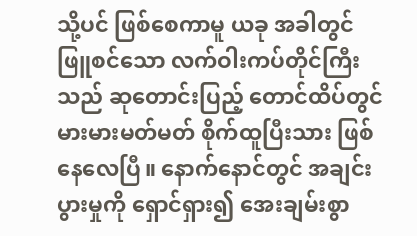သို့ပင် ဖြစ်စေကာမူ ယခု အခါတွင် ဖြူစင်သော လက်ဝါးကပ်တိုင်ကြီးသည် ဆုတောင်းပြည့် တောင်ထိပ်တွင် မားမားမတ်မတ် စိုက်ထူပြီးသား ဖြစ်နေလေပြီ။ နောက်နောင်တွင် အချင်းပွားမှုကို ရှောင်ရှား၍ အေးချမ်းစွာ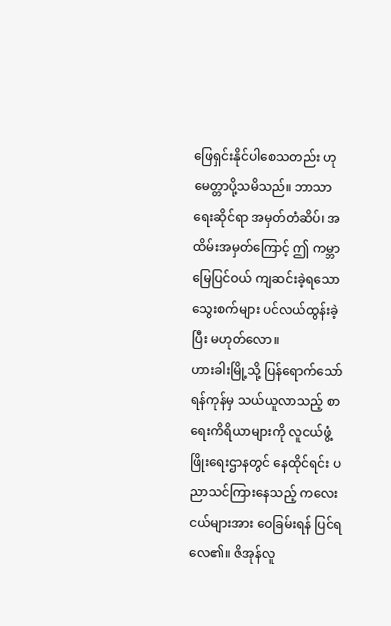ဖြေရှင်းနိုင်ပါစေသတည်း ဟု မေတ္တာပို့သမိသည်။ ဘာသာရေးဆိုင်ရာ အမှတ်တံဆိပ်၊ အထိမ်းအမှတ်ကြောင့် ဤ ကမ္ဘာ မြေပြင်ဝယ် ကျဆင်းခဲ့ရသော သွေးစက်များ ပင်လယ်ထွန်းခဲ့ပြီး မဟုတ်လော။
ဟားခါးမြို့သို့ ပြန်ရောက်သော် ရန်ကုန်မှ သယ်ယူလာသည့် စာရေးကိရိယာများကို လူငယ်ဖွံ့ဖြိုးရေးဌာနတွင် နေထိုင်ရင်း ပညာသင်ကြားနေသည့် ကလေးငယ်များအား ဝေခြမ်းရန် ပြင်ရလေ၏။ ဇိအုန်လူ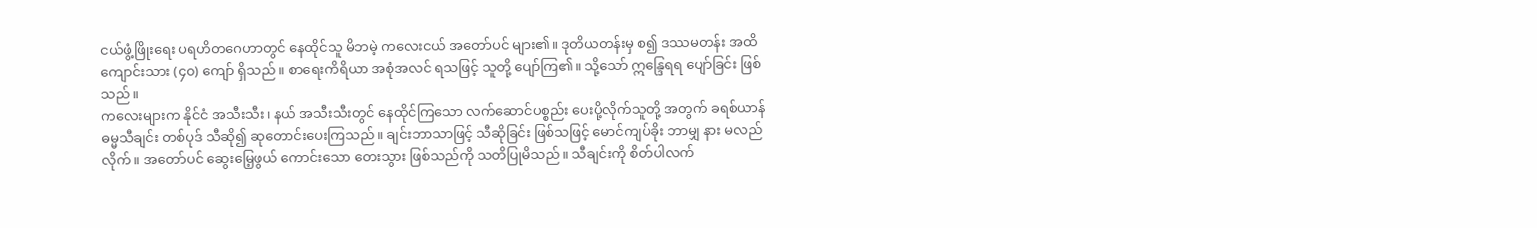ငယ်ဖွံ့ဖြိုးရေး ပရဟိတဂေဟာတွင် နေထိုင်သူ မိဘမဲ့ ကလေးငယ် အတော်ပင် များ၏။ ဒုတိယတန်းမှ စ၍ ဒဿမတန်း အထိ ကျောင်းသား (၄၀) ကျော် ရှိသည်။ စာရေးကိရိယာ အစုံအလင် ရသဖြင့် သူတို့ ပျော်ကြ၏။ သို့သော် ဣန္ဒြေရရ ပျော်ခြင်း ဖြစ်သည်။
ကလေးများက နိုင်ငံ အသီးသီး၊ နယ် အသီးသီးတွင် နေထိုင်ကြသော လက်ဆောင်ပစ္စည်း ပေးပို့လိုက်သူတို့ အတွက် ခရစ်ယာန် ဓမ္မသီချင်း တစ်ပုဒ် သီဆို၍ ဆုတောင်းပေးကြသည်။ ချင်းဘာသာဖြင့် သီဆိုခြင်း ဖြစ်သဖြင့် မောင်ကျပ်ခိုး ဘာမျှ နား မလည်လိုက်။ အတော်ပင် ဆွေးမြေ့ဖွယ် ကောင်းသော တေးသွား ဖြစ်သည်ကို သတိပြုမိသည်။ သီချင်းကို စိတ်ပါလက်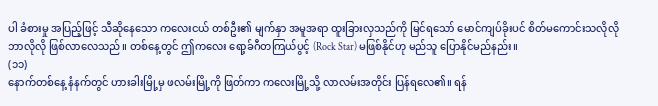ပါ ခံစားမှု အပြည့်ဖြင့် သီဆိုနေသော ကလေးငယ် တစ်ဦး၏ မျက်နှာ အမူအရာ ထူးခြားလှသည်ကို မြင်ရသော် မောင်ကျပ်ခိုးပင် စိတ်မကောင်းသလိုလို ဘာလိုလို ဖြစ်လာလေသည်။ တစ်နေ့တွင် ဤကလေး ရော့ခ်ဂီတကြယ်ပွင့် (Rock Star) မဖြစ်နိုင်ဟု မည်သူ ပြောနိုင်မည်နည်း။
(၁၁)
နောက်တစ်နေ့ နံနက်တွင် ဟားခါးမြို့မှ ဖလမ်းမြို့ကို ဖြတ်ကာ ကလေးမြို့သို့ လာလမ်းအတိုင်း ပြန်ရလေ၏။ ရန်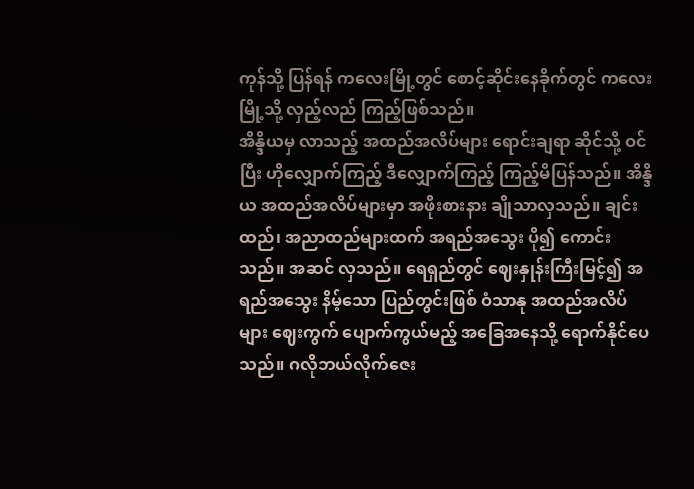ကုန်သို့ ပြန်ရန် ကလေးမြို့တွင် စောင့်ဆိုင်းနေခိုက်တွင် ကလေးမြို့သို့ လှည့်လည် ကြည့်ဖြစ်သည်။
အိန္ဒိယမှ လာသည့် အထည်အလိပ်များ ရောင်းချရာ ဆိုင်သို့ ဝင်ပြီး ဟိုလျှောက်ကြည့် ဒီလျှောက်ကြည့် ကြည့်မိပြန်သည်။ အိန္ဒိယ အထည်အလိပ်များမှာ အဖိုးစားနား ချိုသာလှသည်။ ချင်းထည်၊ အညာထည်များထက် အရည်အသွေး ပို၍ ကောင်းသည်။ အဆင် လှသည်။ ရေရှည်တွင် ဈေးနှုန်းကြီးမြင့်၍ အရည်အသွေး နိမ့်သော ပြည်တွင်းဖြစ် ဝံသာနု အထည်အလိပ်များ ဈေးကွက် ပျောက်ကွယ်မည့် အခြေအနေသို့ ရောက်နိုင်ပေသည်။ ဂလိုဘယ်လိုက်ဇေး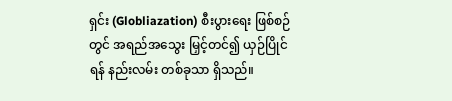ရှင်း (Globliazation) စီးပွားရေး ဖြစ်စဉ်တွင် အရည်အသွေး မြှင့်တင်၍ ယှဉ်ပြိုင်ရန် နည်းလမ်း တစ်ခုသာ ရှိသည်။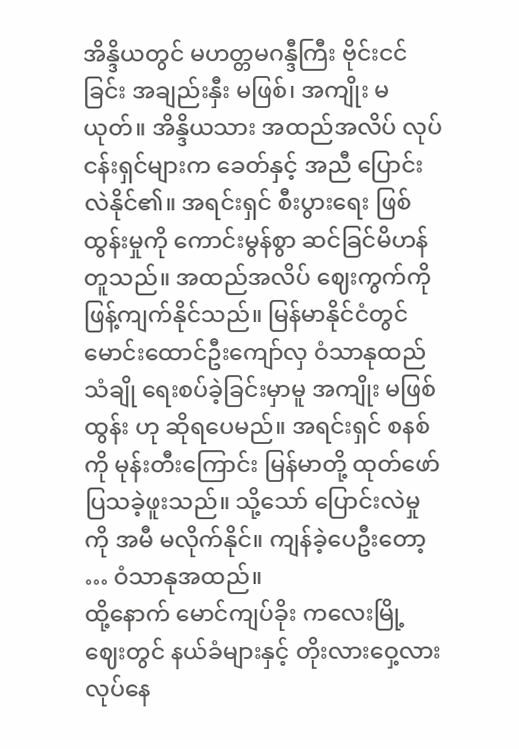အိန္ဒိယတွင် မဟတ္တမဂန္ဒီကြီး ဗိုင်းငင်ခြင်း အချည်းနှီး မဖြစ်၊ အကျိုး မယုတ်။ အိန္ဒိယသား အထည်အလိပ် လုပ်ငန်းရှင်များက ခေတ်နှင့် အညီ ပြောင်းလဲနိုင်၏။ အရင်းရှင် စီးပွားရေး ဖြစ်ထွန်းမှုကို ကောင်းမွန်စွာ ဆင်ခြင်မိဟန် တူသည်။ အထည်အလိပ် ဈေးကွက်ကို ဖြန့်ကျက်နိုင်သည်။ မြန်မာနိုင်ငံတွင် မောင်းထောင်ဦးကျော်လှ ဝံသာနုထည် သံချို ရေးစပ်ခဲ့ခြင်းမှာမူ အကျိုး မဖြစ်ထွန်း ဟု ဆိုရပေမည်။ အရင်းရှင် စနစ်ကို မုန်းတီးကြောင်း မြန်မာတို့ ထုတ်ဖော် ပြသခဲ့ဖူးသည်။ သို့သော် ပြောင်းလဲမှုကို အမီ မလိုက်နိုင်။ ကျန်ခဲ့ပေဦးတော့ … ဝံသာနုအထည်။
ထို့နောက် မောင်ကျပ်ခိုး ကလေးမြို့ဈေးတွင် နယ်ခံများနှင့် တိုးလားဝှေ့လား လုပ်နေ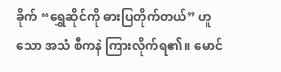ခိုက် “ရွှေဆိုင်ကို ဓားပြတိုက်တယ်” ဟူသော အသံ စီကနဲ ကြားလိုက်ရ၏။ မောင်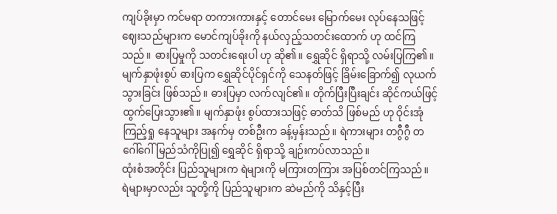ကျပ်ခိုးမှာ ကင်မရာ တကားကားနှင့် တောင်မေး မြောက်မေး လုပ်နေသဖြင့် ဈေးသည်များက မောင်ကျပ်ခိုးကို နယ်လှည့်သတင်းထောက် ဟု ထင်ကြသည်။ ဓားပြမှုကို သတင်းရေးပါ ဟု ဆို၏။ ရွှေဆိုင် ရှိရာသို့ လမ်းပြကြ၏။
မျက်နှာဖုံးစွပ် ဓားပြက ရွှေဆိုင်ပိုင်ရှင်ကို သေနတ်ဖြင့် ခြိမ်းခြောက်၍ လုယက်သွားခြင်း ဖြစ်သည်။ ဓားပြမှာ လက်လျင်၏။ တိုက်ပြီးပြီးချင်း ဆိုင်ကယ်ဖြင့် ထွက်ပြေးသွား၏။ မျက်နှာဖုံး စွပ်ထားသဖြင့် ဓာတ်သိ ဖြစ်မည် ဟု ဝိုင်းအုံ ကြည့်ရှု နေသူများ အနက်မှ တစ်ဦးက ခန့်မှန်းသည်။ ရဲကားများ တဂွီဂွီ တဂေါ်ဂေါ် မြည်သံကိုပြု၍ ရွှေဆိုင် ရှိရာသို့ ချဉ်းကပ်လာသည်။
ထုံးစံအတိုင်း ပြည်သူများက ရဲများကို မကြားတကြား အပြစ်တင်ကြသည်။ ရဲများမှာလည်း သူတို့ကို ပြည်သူများက ဆဲမည်ကို သိနှင့်ပြီး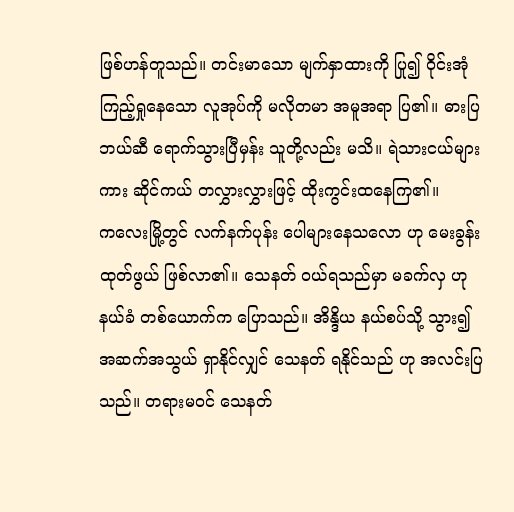ဖြစ်ဟန်တူသည်။ တင်းမာသော မျက်နှာထားကို ပြု၍ ဝိုင်းအုံ ကြည့်ရှုနေသော လူအုပ်ကို မလိုတမာ အမူအရာ ပြ၏။ ဓားပြ ဘယ်ဆီ ရောက်သွားပြီမှန်း သူတို့လည်း မသိ။ ရဲသားငယ်များကား ဆိုင်ကယ် တလွှားလွှားဖြင့် ထိုးကွင်းထနေကြ၏။
ကလေးမြို့တွင် လက်နက်ပုန်း ပေါများနေသလော ဟု မေးခွန်း ထုတ်ဖွယ် ဖြစ်လာ၏။ သေနတ် ဝယ်ရသည်မှာ မခက်လှ ဟု နယ်ခံ တစ်ယောက်က ပြောသည်။ အိန္ဒိယ နယ်စပ်သို့ သွား၍ အဆက်အသွယ် ရှာနိုင်လျှင် သေနတ် ရနိုင်သည် ဟု အလင်းပြသည်။ တရားမဝင် သေနတ်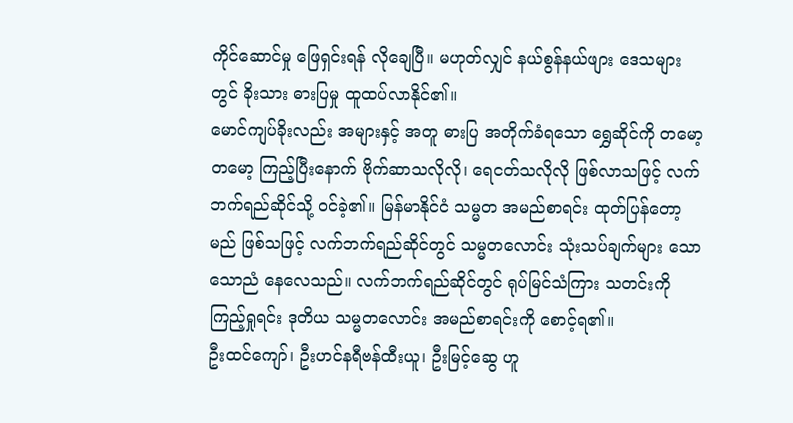ကိုင်ဆောင်မှု ဖြေရှင်းရန် လိုချေပြီ။ မဟုတ်လျှင် နယ်စွန်နယ်ဖျား ဒေသများတွင် ခိုးသား ဓားပြမှု ထူထပ်လာနိုင်၏။
မောင်ကျပ်ခိုးလည်း အများနှင့် အတူ ဓားပြ အတိုက်ခံရသော ရွှေဆိုင်ကို တမော့တမော့ ကြည့်ပြီးနောက် ဗိုက်ဆာသလိုလို၊ ရေငတ်သလိုလို ဖြစ်လာသဖြင့် လက်ဘက်ရည်ဆိုင်သို့ ဝင်ခဲ့၏။ မြန်မာနိုင်ငံ သမ္မတ အမည်စာရင်း ထုတ်ပြန်တော့မည် ဖြစ်သဖြင့် လက်ဘက်ရည်ဆိုင်တွင် သမ္မတလောင်း သုံးသပ်ချက်များ သောသောညံ နေလေသည်။ လက်ဘက်ရည်ဆိုင်တွင် ရုပ်မြင်သံကြား သတင်းကို ကြည့်ရှုရင်း ဒုတိယ သမ္မတလောင်း အမည်စာရင်းကို စောင့်ရ၏။
ဦးထင်ကျော်၊ ဦးဟင်နရီဗန်ထီးယူ၊ ဦးမြင့်ဆွေ ဟူ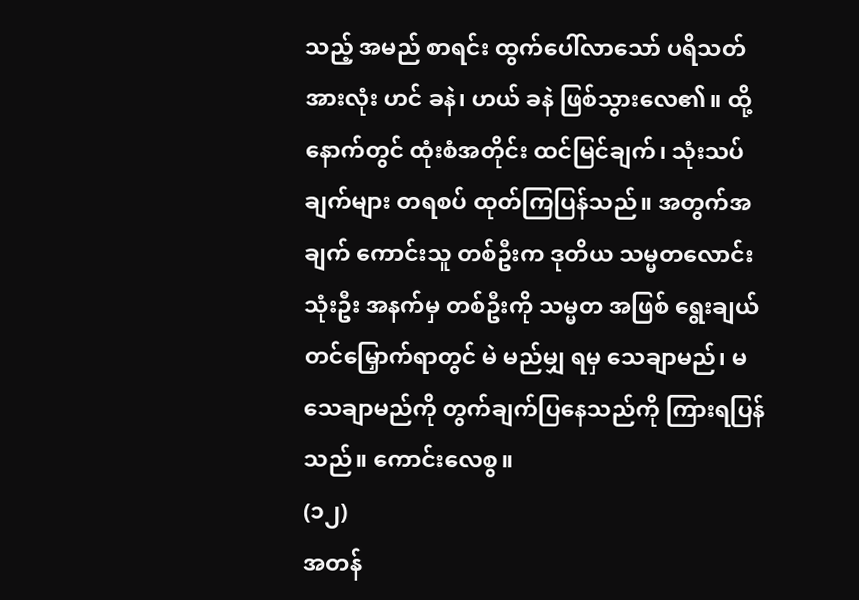သည့် အမည် စာရင်း ထွက်ပေါ်လာသော် ပရိသတ် အားလုံး ဟင် ခနဲ၊ ဟယ် ခနဲ ဖြစ်သွားလေ၏။ ထို့နောက်တွင် ထုံးစံအတိုင်း ထင်မြင်ချက်၊ သုံးသပ်ချက်များ တရစပ် ထုတ်ကြပြန်သည်။ အတွက်အချက် ကောင်းသူ တစ်ဦးက ဒုတိယ သမ္မတလောင်း သုံးဦး အနက်မှ တစ်ဦးကို သမ္မတ အဖြစ် ရွေးချယ် တင်မြှောက်ရာတွင် မဲ မည်မျှ ရမှ သေချာမည်၊ မသေချာမည်ကို တွက်ချက်ပြနေသည်ကို ကြားရပြန်သည်။ ကောင်းလေစွ။
(၁၂)
အတန်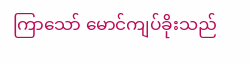ကြာသော် မောင်ကျပ်ခိုးသည်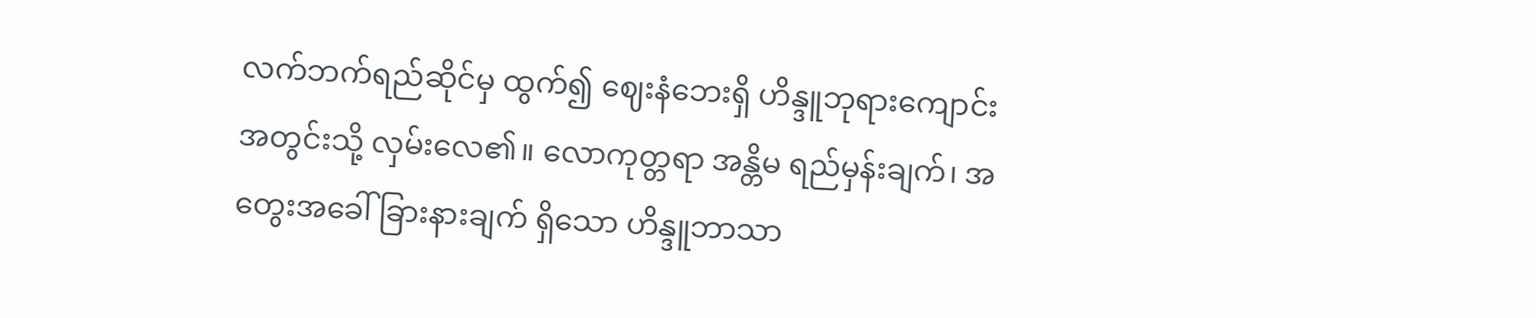လက်ဘက်ရည်ဆိုင်မှ ထွက်၍ ဈေးနံဘေးရှိ ဟိန္ဒူဘုရားကျောင်း အတွင်းသို့ လှမ်းလေ၏။ လောကုတ္တရာ အန္တိမ ရည်မှန်းချက်၊ အတွေးအခေါ် ခြားနားချက် ရှိသော ဟိန္ဒူဘာသာ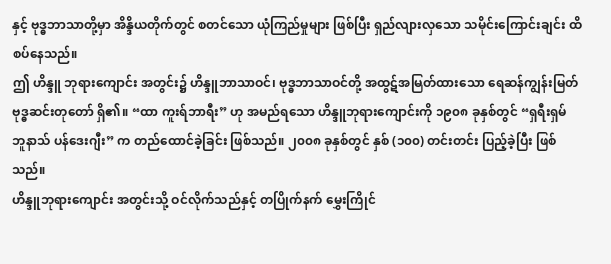နှင့် ဗုဒ္ဓဘာသာတို့မှာ အိန္ဒိယတိုက်တွင် စတင်သော ယုံကြည်မှုများ ဖြစ်ပြီး ရှည်လျားလှသော သမိုင်းကြောင်းချင်း ထိစပ်နေသည်။
ဤ ဟိန္ဒူ ဘုရားကျောင်း အတွင်း၌ ဟိန္ဒူဘာသာဝင်၊ ဗုဒ္ဓဘာသာဝင်တို့ အထွဋ်အမြတ်ထားသော ရေဆန်ကျွန်းမြတ် ဗုဒ္ဓဆင်းတုတော် ရှိ၏။ “ထာ ကူးရ်ဘာရီး” ဟု အမည်ရသော ဟိန္ဒူဘုရားကျောင်းကို ၁၉၀၈ ခုနှစ်တွင် “ရှရီးရှမ် ဘူနာသ် ပန်ဒေးဂျီး” က တည်ထောင်ခဲ့ခြင်း ဖြစ်သည်။ ၂၀၀၈ ခုနှစ်တွင် နှစ် (၁၀၀) တင်းတင်း ပြည့်ခဲ့ပြီး ဖြစ်သည်။
ဟိန္ဒူဘုရားကျောင်း အတွင်းသို့ ဝင်လိုက်သည်နှင့် တပြိုက်နက် မွှေးကြိုင်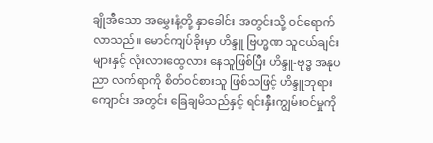ချိုအီသော အမွှေးနံ့တို့ နှာခေါင်း အတွင်းသို့ ဝင်ရောက်လာသည်။ မောင်ကျပ်ခိုးမှာ ဟိန္ဒူ ဗြဟ္မဏ သူငယ်ချင်းများနှင့် လုံးလားထွေလား နေသူဖြစ်ပြီး ဟိန္ဒူ-ဗုဒ္ဓ အနုပညာ လက်ရာကို စိတ်ဝင်စားသူ ဖြစ်သဖြင့် ဟိန္ဒူဘုရားကျောင်း အတွင်း ခြေချမိသည်နှင့် ရင်းနှီးကျွမ်းဝင်မှုကို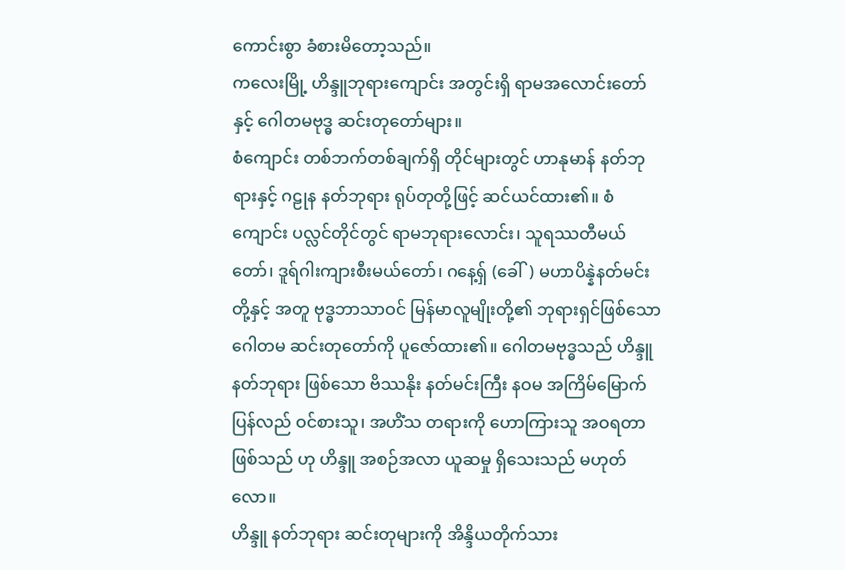ကောင်းစွာ ခံစားမိတော့သည်။
ကလေးမြို့ ဟိန္ဒူဘုရားကျောင်း အတွင်းရှိ ရာမအလောင်းတော်နှင့် ဂေါတမဗုဒ္ဓ ဆင်းတုတော်များ။
စံကျောင်း တစ်ဘက်တစ်ချက်ရှိ တိုင်များတွင် ဟာနုမာန် နတ်ဘုရားနှင့် ဂဠုန နတ်ဘုရား ရုပ်တုတို့ဖြင့် ဆင်ယင်ထား၏။ စံကျောင်း ပလ္လင်တိုင်တွင် ရာမဘုရားလောင်း၊ သူရဿတီမယ်တော်၊ ဒူရ်ဂါးကျားစီးမယ်တော်၊ ဂနေ့ရှ် (ခေါ်) မဟာပိန္နဲနတ်မင်းတို့နှင့် အတူ ဗုဒ္ဓဘာသာဝင် မြန်မာလူမျိုးတို့၏ ဘုရားရှင်ဖြစ်သော ဂေါတမ ဆင်းတုတော်ကို ပူဇော်ထား၏။ ဂေါတမဗုဒ္ဓသည် ဟိန္ဒူ နတ်ဘုရား ဖြစ်သော ဗိဿနိုး နတ်မင်းကြီး နဝမ အကြိမ်မြောက် ပြန်လည် ဝင်စားသူ၊ အဟိံသ တရားကို ဟောကြားသူ အဝရတာ ဖြစ်သည် ဟု ဟိန္ဒူ အစဉ်အလာ ယူဆမှု ရှိသေးသည် မဟုတ်လော။
ဟိန္ဒူ နတ်ဘုရား ဆင်းတုများကို အိန္ဒိယတိုက်သား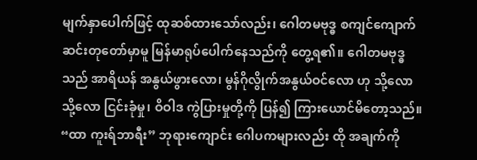မျက်နှာပေါက်ဖြင့် ထုဆစ်ထားသော်လည်း၊ ဂေါတမဗုဒ္ဓ စကျင်ကျောက် ဆင်းတုတော်မှာမူ မြန်မာရုပ်ပေါက်နေသည်ကို တွေ့ရ၏။ ဂေါတမဗုဒ္ဓ သည် အာရိယန် အနွယ်ဖွားလော၊ မွန်ဂိုလွိုက်အနွယ်ဝင်လော ဟု သို့လော သို့လော ငြင်းခုံမှု၊ ဝိဝါဒ ကွဲပြားမှုတို့ကို ပြန်၍ ကြားယောင်မိတော့သည်။ “ထာ ကူးရ်ဘာရီး” ဘုရားကျောင်း ဂေါပကများလည်း ထို အချက်ကို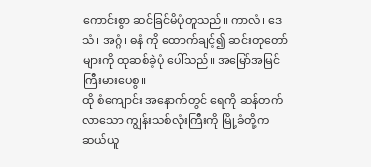ကောင်းစွာ ဆင်ခြင်မိပုံတူသည်။ ကာလံ၊ ဒေသံ၊ အဂ္ဂံ၊ ဓနံ ကို ထောက်ချင့်၍ ဆင်းတုတော်များကို ထုဆစ်ခဲ့ပုံ ပေါ်သည်။ အမြော်အမြင် ကြီးမားပေစွ။
ထို စံကျောင်း အနောက်တွင် ရေကို ဆန်တက်လာသော ကျွန်းသစ်လုံးကြီးကို မြို့ခံတို့က ဆယ်ယူ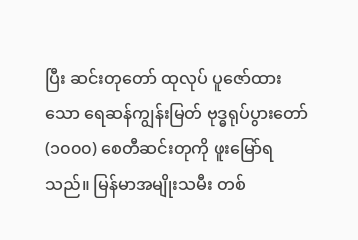ပြီး ဆင်းတုတော် ထုလုပ် ပူဇော်ထားသော ရေဆန်ကျွန်းမြတ် ဗုဒ္ဓရုပ်ပွားတော် (၁၀၀၀) စေတီဆင်းတုကို ဖူးမြော်ရသည်။ မြန်မာအမျိုးသမီး တစ်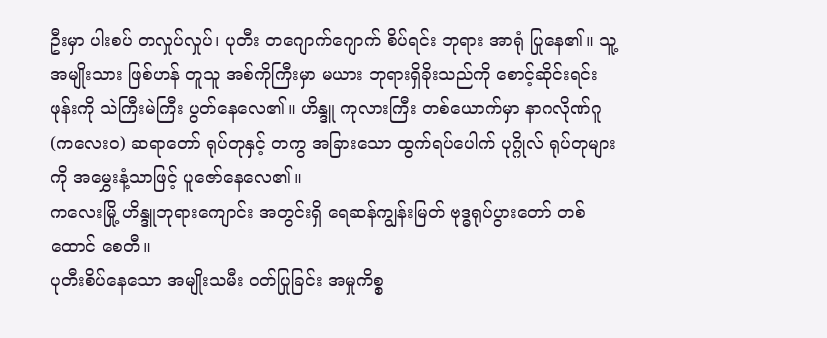ဦးမှာ ပါးစပ် တလှုပ်လှုပ်၊ ပုတီး တဂျောက်ဂျောက် စိပ်ရင်း ဘုရား အာရုံ ပြုနေ၏။ သူ့ အမျိုးသား ဖြစ်ဟန် တူသူ အစ်ကိုကြီးမှာ မယား ဘုရားရှိခိုးသည်ကို စောင့်ဆိုင်းရင်း ဖုန်းကို သဲကြီးမဲကြီး ပွတ်နေလေ၏။ ဟိန္ဒူ ကုလားကြီး တစ်ယောက်မှာ နာဂလိုဏ်ဂူ (ကလေးဝ) ဆရာတော် ရုပ်တုနှင့် တကွ အခြားသော ထွက်ရပ်ပေါက် ပုဂ္ဂိုလ် ရုပ်တုများကို အမွှေးနံ့သာဖြင့် ပူဇော်နေလေ၏။
ကလေးမြို့ ဟိန္ဒူဘုရားကျောင်း အတွင်းရှိ ရေဆန်ကျွန်းမြတ် ဗုဒ္ဓရုပ်ပွားတော် တစ်ထောင် စေတီ။
ပုတီးစိပ်နေသော အမျိုးသမီး ဝတ်ပြုခြင်း အမှုကိစ္စ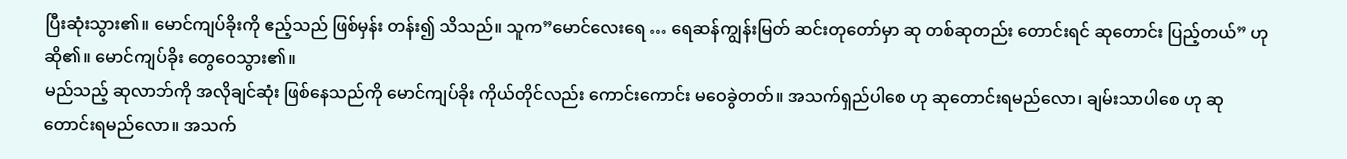ပြီးဆုံးသွား၏။ မောင်ကျပ်ခိုးကို ဧည့်သည် ဖြစ်မှန်း တန်း၍ သိသည်။ သူက”မောင်လေးရေ … ရေဆန်ကျွန်းမြတ် ဆင်းတုတော်မှာ ဆု တစ်ဆုတည်း တောင်းရင် ဆုတောင်း ပြည့်တယ်” ဟု ဆို၏။ မောင်ကျပ်ခိုး တွေဝေသွား၏။
မည်သည့် ဆုလာဘ်ကို အလိုချင်ဆုံး ဖြစ်နေသည်ကို မောင်ကျပ်ခိုး ကိုယ်တိုင်လည်း ကောင်းကောင်း မဝေခွဲတတ်။ အသက်ရှည်ပါစေ ဟု ဆုတောင်းရမည်လော၊ ချမ်းသာပါစေ ဟု ဆုတောင်းရမည်လော။ အသက်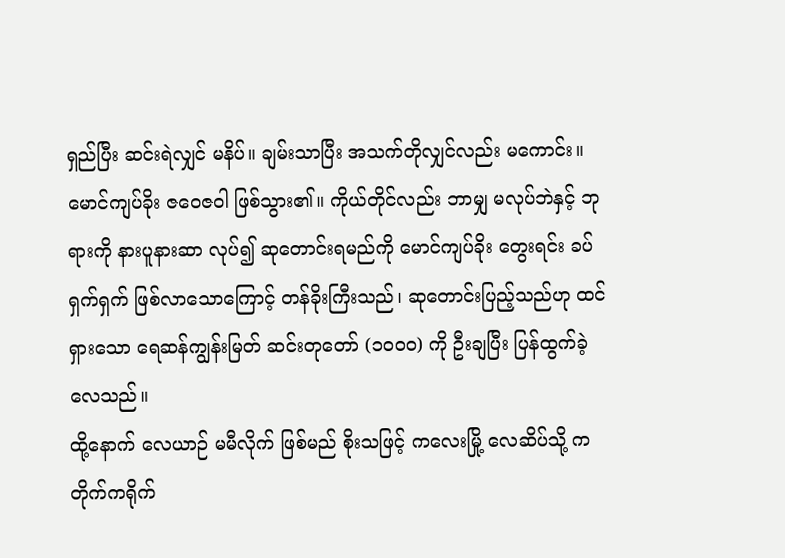ရှည်ပြီး ဆင်းရဲလျှင် မနိပ်။ ချမ်းသာပြီး အသက်တိုလျှင်လည်း မကောင်း။ မောင်ကျပ်ခိုး ဇဝေဇဝါ ဖြစ်သွား၏။ ကိုယ်တိုင်လည်း ဘာမျှ မလုပ်ဘဲနှင့် ဘုရားကို နားပူနားဆာ လုပ်၍ ဆုတောင်းရမည်ကို မောင်ကျပ်ခိုး တွေးရင်း ခပ်ရှက်ရှက် ဖြစ်လာသောကြောင့် တန်ခိုးကြီးသည်၊ ဆုတောင်းပြည့်သည်ဟု ထင်ရှားသော ရေဆန်ကျွန်းမြတ် ဆင်းတုတော် (၁၀၀၀) ကို ဦးချပြီး ပြန်ထွက်ခဲ့လေသည်။
ထို့နောက် လေယာဉ် မမီလိုက် ဖြစ်မည် စိုးသဖြင့် ကလေးမြို့ လေဆိပ်သို့ ကတိုက်ကရိုက်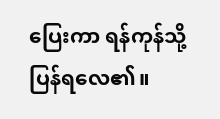ပြေးကာ ရန်ကုန်သို့ ပြန်ရလေ၏။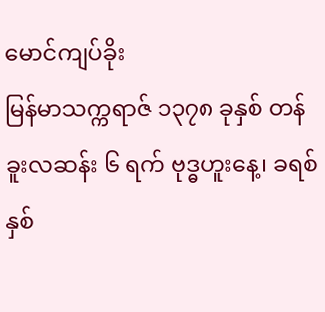မောင်ကျပ်ခိုး
မြန်မာသက္ကရာဇ် ၁၃၇၈ ခုနှစ် တန်ခူးလဆန်း ၆ ရက် ဗုဒ္ဓဟူးနေ့၊ ခရစ်နှစ်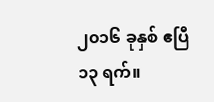၂၀၁၆ ခုနှစ် ဧပြီ ၁၃ ရက်။